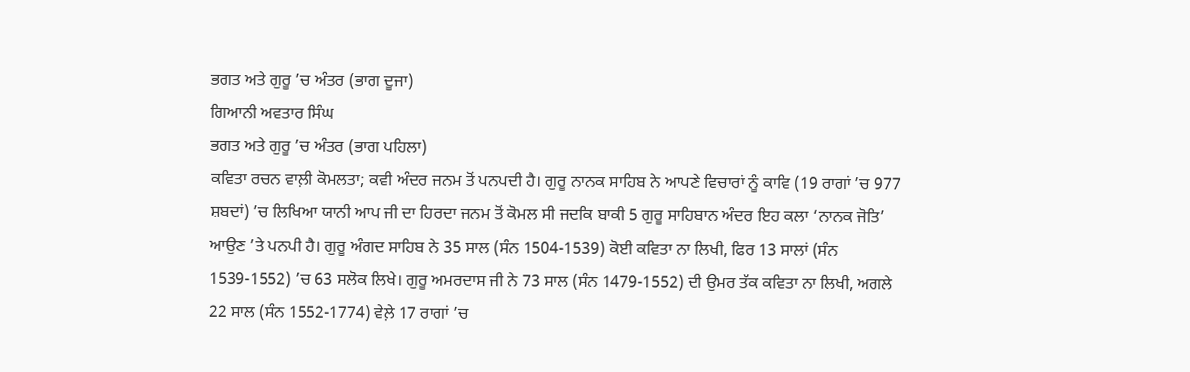ਭਗਤ ਅਤੇ ਗੁਰੂ ’ਚ ਅੰਤਰ (ਭਾਗ ਦੂਜਾ)
ਗਿਆਨੀ ਅਵਤਾਰ ਸਿੰਘ
ਭਗਤ ਅਤੇ ਗੁਰੂ ’ਚ ਅੰਤਰ (ਭਾਗ ਪਹਿਲਾ)
ਕਵਿਤਾ ਰਚਨ ਵਾਲ਼ੀ ਕੋਮਲਤਾ; ਕਵੀ ਅੰਦਰ ਜਨਮ ਤੋਂ ਪਨਪਦੀ ਹੈ। ਗੁਰੂ ਨਾਨਕ ਸਾਹਿਬ ਨੇ ਆਪਣੇ ਵਿਚਾਰਾਂ ਨੂੰ ਕਾਵਿ (19 ਰਾਗਾਂ ’ਚ 977 ਸ਼ਬਦਾਂ) ’ਚ ਲਿਖਿਆ ਯਾਨੀ ਆਪ ਜੀ ਦਾ ਹਿਰਦਾ ਜਨਮ ਤੋਂ ਕੋਮਲ ਸੀ ਜਦਕਿ ਬਾਕੀ 5 ਗੁਰੂ ਸਾਹਿਬਾਨ ਅੰਦਰ ਇਹ ਕਲਾ ‘ਨਾਨਕ ਜੋਤਿ’ ਆਉਣ ’ਤੇ ਪਨਪੀ ਹੈ। ਗੁਰੂ ਅੰਗਦ ਸਾਹਿਬ ਨੇ 35 ਸਾਲ (ਸੰਨ 1504-1539) ਕੋਈ ਕਵਿਤਾ ਨਾ ਲਿਖੀ, ਫਿਰ 13 ਸਾਲਾਂ (ਸੰਨ 1539-1552) ’ਚ 63 ਸਲੋਕ ਲਿਖੇ। ਗੁਰੂ ਅਮਰਦਾਸ ਜੀ ਨੇ 73 ਸਾਲ (ਸੰਨ 1479-1552) ਦੀ ਉਮਰ ਤੱਕ ਕਵਿਤਾ ਨਾ ਲਿਖੀ, ਅਗਲੇ 22 ਸਾਲ (ਸੰਨ 1552-1774) ਵੇਲ਼ੇ 17 ਰਾਗਾਂ ’ਚ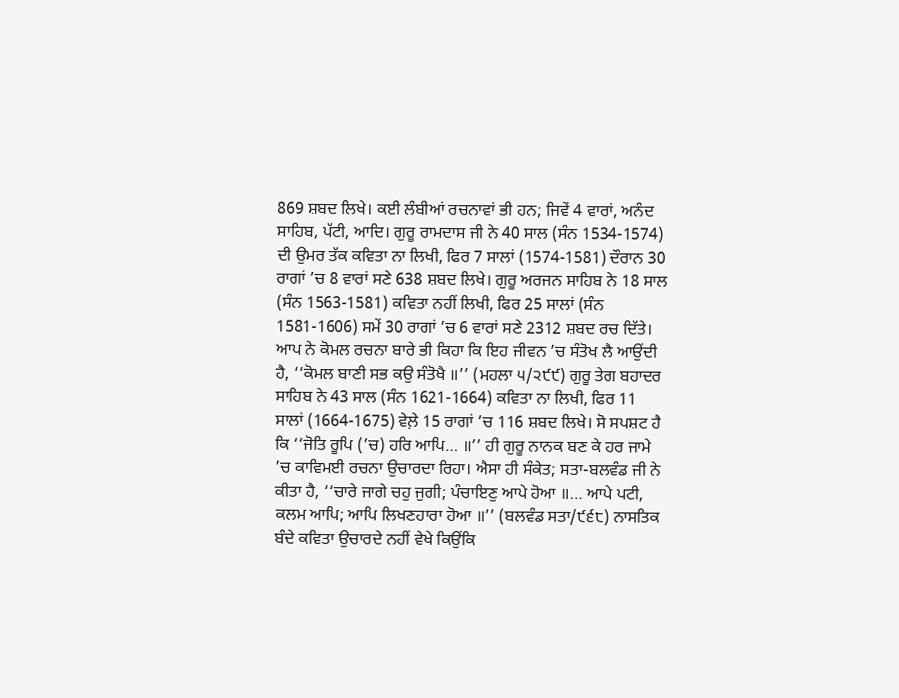869 ਸ਼ਬਦ ਲਿਖੇ। ਕਈ ਲੰਬੀਆਂ ਰਚਨਾਵਾਂ ਭੀ ਹਨ; ਜਿਵੇਂ 4 ਵਾਰਾਂ, ਅਨੰਦ ਸਾਹਿਬ, ਪੱਟੀ, ਆਦਿ। ਗੁਰੂ ਰਾਮਦਾਸ ਜੀ ਨੇ 40 ਸਾਲ (ਸੰਨ 1534-1574) ਦੀ ਉਮਰ ਤੱਕ ਕਵਿਤਾ ਨਾ ਲਿਖੀ, ਫਿਰ 7 ਸਾਲਾਂ (1574-1581) ਦੌਰਾਨ 30 ਰਾਗਾਂ ’ਚ 8 ਵਾਰਾਂ ਸਣੇ 638 ਸ਼ਬਦ ਲਿਖੇ। ਗੁਰੂ ਅਰਜਨ ਸਾਹਿਬ ਨੇ 18 ਸਾਲ (ਸੰਨ 1563-1581) ਕਵਿਤਾ ਨਹੀਂ ਲਿਖੀ, ਫਿਰ 25 ਸਾਲਾਂ (ਸੰਨ 1581-1606) ਸਮੇਂ 30 ਰਾਗਾਂ ’ਚ 6 ਵਾਰਾਂ ਸਣੇ 2312 ਸ਼ਬਦ ਰਚ ਦਿੱਤੇ। ਆਪ ਨੇ ਕੋਮਲ ਰਚਨਾ ਬਾਰੇ ਭੀ ਕਿਹਾ ਕਿ ਇਹ ਜੀਵਨ ’ਚ ਸੰਤੋਖ ਲੈ ਆਉਂਦੀ ਹੈ, ‘‘ਕੋਮਲ ਬਾਣੀ ਸਭ ਕਉ ਸੰਤੋਖੈ ॥’’ (ਮਹਲਾ ੫/੨੯੯) ਗੁਰੂ ਤੇਗ ਬਹਾਦਰ ਸਾਹਿਬ ਨੇ 43 ਸਾਲ (ਸੰਨ 1621-1664) ਕਵਿਤਾ ਨਾ ਲਿਖੀ, ਫਿਰ 11 ਸਾਲਾਂ (1664-1675) ਵੇਲ਼ੇ 15 ਰਾਗਾਂ ’ਚ 116 ਸ਼ਬਦ ਲਿਖੇ। ਸੋ ਸਪਸ਼ਟ ਹੈ ਕਿ ‘‘ਜੋਤਿ ਰੂਪਿ (’ਚ) ਹਰਿ ਆਪਿ… ॥’’ ਹੀ ਗੁਰੂ ਨਾਨਕ ਬਣ ਕੇ ਹਰ ਜਾਮੇ ’ਚ ਕਾਵਿਮਈ ਰਚਨਾ ਉਚਾਰਦਾ ਰਿਹਾ। ਐਸਾ ਹੀ ਸੰਕੇਤ; ਸਤਾ-ਬਲਵੰਡ ਜੀ ਨੇ ਕੀਤਾ ਹੈ, ‘‘ਚਾਰੇ ਜਾਗੇ ਚਹੁ ਜੁਗੀ; ਪੰਚਾਇਣੁ ਆਪੇ ਹੋਆ ॥… ਆਪੇ ਪਟੀ, ਕਲਮ ਆਪਿ; ਆਪਿ ਲਿਖਣਹਾਰਾ ਹੋਆ ॥’’ (ਬਲਵੰਡ ਸਤਾ/੯੬੮) ਨਾਸਤਿਕ ਬੰਦੇ ਕਵਿਤਾ ਉਚਾਰਦੇ ਨਹੀਂ ਵੇਖੇ ਕਿਉਂਕਿ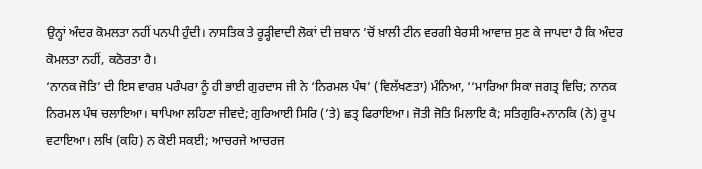ਉਨ੍ਹਾਂ ਅੰਦਰ ਕੋਮਲਤਾ ਨਹੀਂ ਪਨਪੀ ਹੁੰਦੀ। ਨਾਸਤਿਕ ਤੇ ਰੂੜ੍ਹੀਵਾਦੀ ਲੋਕਾਂ ਦੀ ਜ਼ਬਾਨ ’ਚੋਂ ਖ਼ਾਲੀ ਟੀਨ ਵਰਗੀ ਬੇਰਸੀ ਆਵਾਜ਼ ਸੁਣ ਕੇ ਜਾਪਦਾ ਹੈ ਕਿ ਅੰਦਰ ਕੋਮਲਤਾ ਨਹੀਂ, ਕਠੋਰਤਾ ਹੈ।
‘ਨਾਨਕ ਜੋਤਿ’ ਦੀ ਇਸ ਵਾਰਸ਼ ਪਰੰਪਰਾ ਨੂੰ ਹੀ ਭਾਈ ਗੁਰਦਾਸ ਜੀ ਨੇ ‘ਨਿਰਮਲ ਪੰਥ’ (ਵਿਲੱਖਣਤਾ) ਮੰਨਿਆ, ‘‘ਮਾਰਿਆ ਸਿਕਾ ਜਗਤ੍ਰ ਵਿਚਿ; ਨਾਨਕ ਨਿਰਮਲ ਪੰਥ ਚਲਾਇਆ। ਥਾਪਿਆ ਲਹਿਣਾ ਜੀਵਦੇ; ਗੁਰਿਆਈ ਸਿਰਿ (’ਤੇ) ਛਤ੍ਰ ਫਿਰਾਇਆ। ਜੋਤੀ ਜੋਤਿ ਮਿਲਾਇ ਕੈ; ਸਤਿਗੁਰਿ+ਨਾਨਕਿ (ਨੇ) ਰੂਪ ਵਟਾਇਆ। ਲਖਿ (ਕਹਿ) ਨ ਕੋਈ ਸਕਈ; ਆਚਰਜੇ ਆਚਰਜ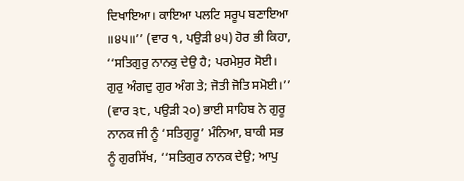ਦਿਖਾਇਆ। ਕਾਇਆ ਪਲਟਿ ਸਰੂਪ ਬਣਾਇਆ ॥੪੫॥’’ (ਵਾਰ ੧, ਪਉੜੀ ੪੫) ਹੋਰ ਭੀ ਕਿਹਾ, ‘‘ਸਤਿਗੁਰੁ ਨਾਨਕੁ ਦੇਉ ਹੈ; ਪਰਮੇਸੁਰ ਸੋਈ। ਗੁਰੁ ਅੰਗਦੁ ਗੁਰ ਅੰਗ ਤੇ; ਜੋਤੀ ਜੋਤਿ ਸਮੋਈ।’’ (ਵਾਰ ੩੮, ਪਉੜੀ ੨੦) ਭਾਈ ਸਾਹਿਬ ਨੇ ਗੁਰੂ ਨਾਨਕ ਜੀ ਨੂੰ ‘ਸਤਿਗੁਰੂ’ ਮੰਨਿਆ, ਬਾਕੀ ਸਭ ਨੂੰ ਗੁਰਸਿੱਖ, ‘‘ਸਤਿਗੁਰ ਨਾਨਕ ਦੇਉ; ਆਪੁ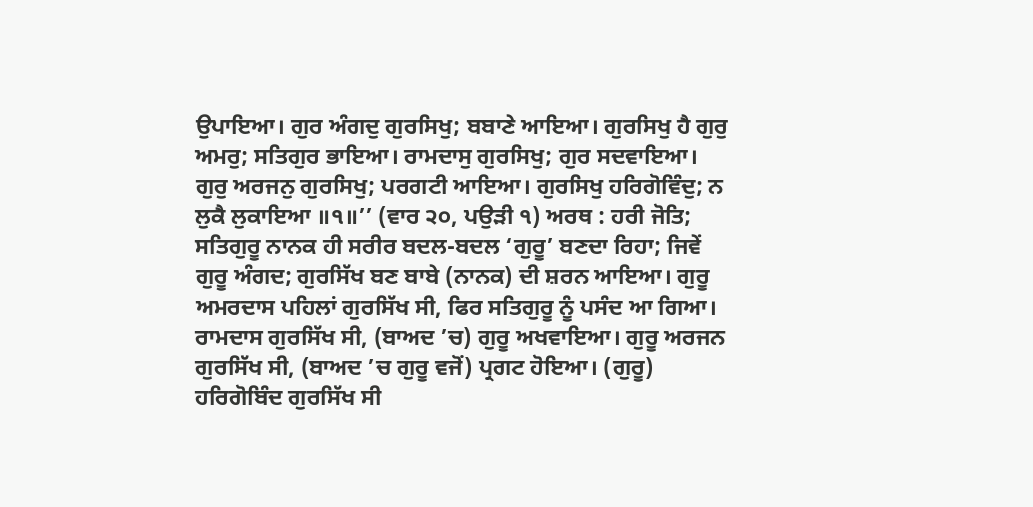ਉਪਾਇਆ। ਗੁਰ ਅੰਗਦੁ ਗੁਰਸਿਖੁ; ਬਬਾਣੇ ਆਇਆ। ਗੁਰਸਿਖੁ ਹੈ ਗੁਰੁ ਅਮਰੁ; ਸਤਿਗੁਰ ਭਾਇਆ। ਰਾਮਦਾਸੁ ਗੁਰਸਿਖੁ; ਗੁਰ ਸਦਵਾਇਆ। ਗੁਰੁ ਅਰਜਨੁ ਗੁਰਸਿਖੁ; ਪਰਗਟੀ ਆਇਆ। ਗੁਰਸਿਖੁ ਹਰਿਗੋਵਿੰਦੁ; ਨ ਲੁਕੈ ਲੁਕਾਇਆ ॥੧॥’’ (ਵਾਰ ੨੦, ਪਉੜੀ ੧) ਅਰਥ : ਹਰੀ ਜੋਤਿ; ਸਤਿਗੁਰੂ ਨਾਨਕ ਹੀ ਸਰੀਰ ਬਦਲ-ਬਦਲ ‘ਗੁਰੂ’ ਬਣਦਾ ਰਿਹਾ; ਜਿਵੇਂ ਗੁਰੂ ਅੰਗਦ; ਗੁਰਸਿੱਖ ਬਣ ਬਾਬੇ (ਨਾਨਕ) ਦੀ ਸ਼ਰਨ ਆਇਆ। ਗੁਰੂ ਅਮਰਦਾਸ ਪਹਿਲਾਂ ਗੁਰਸਿੱਖ ਸੀ, ਫਿਰ ਸਤਿਗੁਰੂ ਨੂੰ ਪਸੰਦ ਆ ਗਿਆ। ਰਾਮਦਾਸ ਗੁਰਸਿੱਖ ਸੀ, (ਬਾਅਦ ’ਚ) ਗੁਰੂ ਅਖਵਾਇਆ। ਗੁਰੂ ਅਰਜਨ ਗੁਰਸਿੱਖ ਸੀ, (ਬਾਅਦ ’ਚ ਗੁਰੂ ਵਜੋਂ) ਪ੍ਰਗਟ ਹੋਇਆ। (ਗੁਰੂ) ਹਰਿਗੋਬਿੰਦ ਗੁਰਸਿੱਖ ਸੀ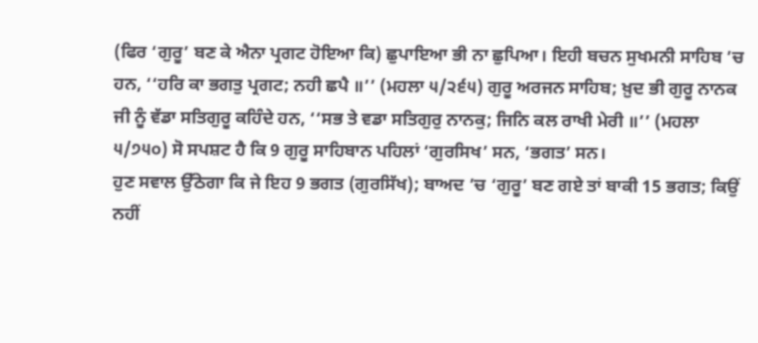(ਫਿਰ ‘ਗੁਰੂ’ ਬਣ ਕੇ ਐਨਾ ਪ੍ਰਗਟ ਹੋਇਆ ਕਿ) ਛੁਪਾਇਆ ਭੀ ਨਾ ਛੁਪਿਆ। ਇਹੀ ਬਚਨ ਸੁਖਮਨੀ ਸਾਹਿਬ ’ਚ ਹਨ, ‘‘ਹਰਿ ਕਾ ਭਗਤੁ ਪ੍ਰਗਟ; ਨਹੀ ਛਪੈ ॥’’ (ਮਹਲਾ ੫/੨੬੫) ਗੁਰੂ ਅਰਜਨ ਸਾਹਿਬ; ਖ਼ੁਦ ਭੀ ਗੁਰੂ ਨਾਨਕ ਜੀ ਨੂੰ ਵੱਡਾ ਸਤਿਗੁਰੂ ਕਹਿੰਦੇ ਹਨ, ‘‘ਸਭ ਤੇ ਵਡਾ ਸਤਿਗੁਰੁ ਨਾਨਕੁ; ਜਿਨਿ ਕਲ ਰਾਖੀ ਮੇਰੀ ॥’’ (ਮਹਲਾ ੫/੭੫੦) ਸੋ ਸਪਸ਼ਟ ਹੈ ਕਿ 9 ਗੁਰੂ ਸਾਹਿਬਾਨ ਪਹਿਲਾਂ ‘ਗੁਰਸਿਖ’ ਸਨ, ‘ਭਗਤ’ ਸਨ।
ਹੁਣ ਸਵਾਲ ਉੱਠੇਗਾ ਕਿ ਜੇ ਇਹ 9 ਭਗਤ (ਗੁਰਸਿੱਖ); ਬਾਅਦ ’ਚ ‘ਗੁਰੂ’ ਬਣ ਗਏ ਤਾਂ ਬਾਕੀ 15 ਭਗਤ; ਕਿਉਂ ਨਹੀਂ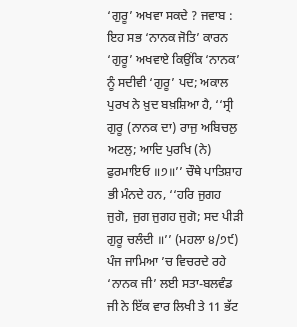‘ਗੁਰੂ’ ਅਖਵਾ ਸਕਦੇ ? ਜਵਾਬ : ਇਹ ਸਭ ‘ਨਾਨਕ ਜੋਤਿ’ ਕਾਰਨ ‘ਗੁਰੂ’ ਅਖਵਾਏ ਕਿਉਂਕਿ ‘ਨਾਨਕ’ ਨੂੰ ਸਦੀਵੀ ‘ਗੁਰੂ’ ਪਦ; ਅਕਾਲ ਪੁਰਖ ਨੇ ਖ਼ੁਦ ਬਖ਼ਸ਼ਿਆ ਹੈ, ‘‘ਸ੍ਰੀ ਗੁਰੂ (ਨਾਨਕ ਦਾ) ਰਾਜੁ ਅਬਿਚਲੁ ਅਟਲੁ; ਆਦਿ ਪੁਰਖਿ (ਨੇ) ਫੁਰਮਾਇਓ ॥੭॥’’ ਚੌਥੇ ਪਾਤਿਸ਼ਾਹ ਭੀ ਮੰਨਦੇ ਹਨ, ‘‘ਹਰਿ ਜੁਗਹ ਜੁਗੋ, ਜੁਗ ਜੁਗਹ ਜੁਗੋ; ਸਦ ਪੀੜੀ ਗੁਰੂ ਚਲੰਦੀ ॥’’ (ਮਹਲਾ ੪/੭੯) ਪੰਜ ਜਾਮਿਆ ’ਚ ਵਿਚਰਦੇ ਰਹੇ ‘ਨਾਨਕ ਜੀ’ ਲਈ ਸਤਾ-ਬਲਵੰਡ ਜੀ ਨੇ ਇੱਕ ਵਾਰ ਲਿਖੀ ਤੇ 11 ਭੱਟ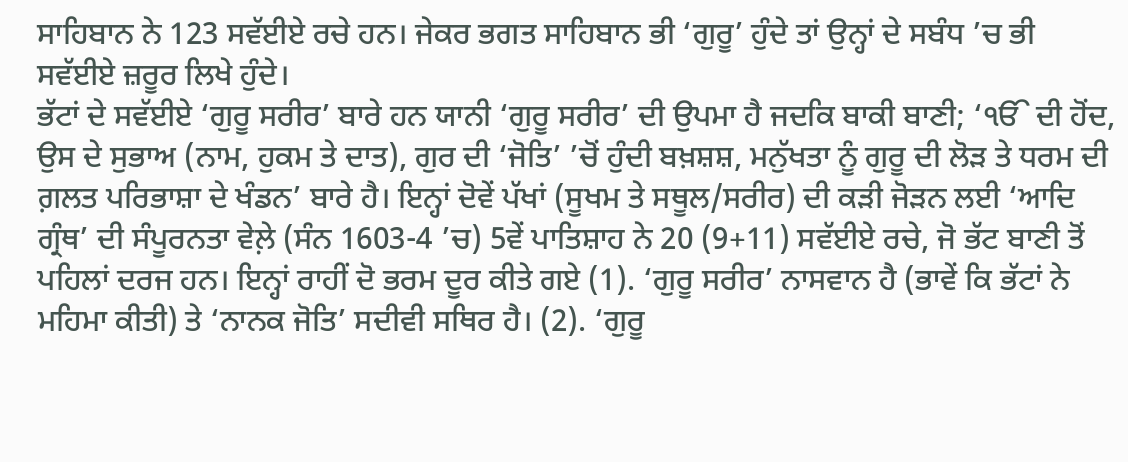ਸਾਹਿਬਾਨ ਨੇ 123 ਸਵੱਈਏ ਰਚੇ ਹਨ। ਜੇਕਰ ਭਗਤ ਸਾਹਿਬਾਨ ਭੀ ‘ਗੁਰੂ’ ਹੁੰਦੇ ਤਾਂ ਉਨ੍ਹਾਂ ਦੇ ਸਬੰਧ ’ਚ ਭੀ ਸਵੱਈਏ ਜ਼ਰੂਰ ਲਿਖੇ ਹੁੰਦੇ।
ਭੱਟਾਂ ਦੇ ਸਵੱਈਏ ‘ਗੁਰੂ ਸਰੀਰ’ ਬਾਰੇ ਹਨ ਯਾਨੀ ‘ਗੁਰੂ ਸਰੀਰ’ ਦੀ ਉਪਮਾ ਹੈ ਜਦਕਿ ਬਾਕੀ ਬਾਣੀ; ‘ੴ ਦੀ ਹੋਂਦ, ਉਸ ਦੇ ਸੁਭਾਅ (ਨਾਮ, ਹੁਕਮ ਤੇ ਦਾਤ), ਗੁਰ ਦੀ ‘ਜੋਤਿ’ ’ਚੋਂ ਹੁੰਦੀ ਬਖ਼ਸ਼ਸ਼, ਮਨੁੱਖਤਾ ਨੂੰ ਗੁਰੂ ਦੀ ਲੋੜ ਤੇ ਧਰਮ ਦੀ ਗ਼ਲਤ ਪਰਿਭਾਸ਼ਾ ਦੇ ਖੰਡਨ’ ਬਾਰੇ ਹੈ। ਇਨ੍ਹਾਂ ਦੋਵੇਂ ਪੱਖਾਂ (ਸੂਖਮ ਤੇ ਸਥੂਲ/ਸਰੀਰ) ਦੀ ਕੜੀ ਜੋੜਨ ਲਈ ‘ਆਦਿ ਗ੍ਰੰਥ’ ਦੀ ਸੰਪੂਰਨਤਾ ਵੇਲ਼ੇ (ਸੰਨ 1603-4 ’ਚ) 5ਵੇਂ ਪਾਤਿਸ਼ਾਹ ਨੇ 20 (9+11) ਸਵੱਈਏ ਰਚੇ, ਜੋ ਭੱਟ ਬਾਣੀ ਤੋਂ ਪਹਿਲਾਂ ਦਰਜ ਹਨ। ਇਨ੍ਹਾਂ ਰਾਹੀਂ ਦੋ ਭਰਮ ਦੂਰ ਕੀਤੇ ਗਏ (1). ‘ਗੁਰੂ ਸਰੀਰ’ ਨਾਸਵਾਨ ਹੈ (ਭਾਵੇਂ ਕਿ ਭੱਟਾਂ ਨੇ ਮਹਿਮਾ ਕੀਤੀ) ਤੇ ‘ਨਾਨਕ ਜੋਤਿ’ ਸਦੀਵੀ ਸਥਿਰ ਹੈ। (2). ‘ਗੁਰੂ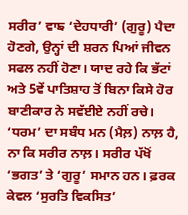ਸਰੀਰ’ ਵਾਙ ‘ਦੇਹਧਾਰੀ’ (ਗੁਰੂ) ਪੈਦਾ ਹੋਣਗੇ, ਉਨ੍ਹਾਂ ਦੀ ਸ਼ਰਨ ਪਿਆਂ ਜੀਵਨ ਸਫਲ ਨਹੀਂ ਹੋਣਾ। ਯਾਦ ਰਹੇ ਕਿ ਭੱਟਾਂ ਅਤੇ 5ਵੇਂ ਪਾਤਿਸ਼ਾਹ ਤੋਂ ਬਿਨਾ ਕਿਸੇ ਹੋਰ ਬਾਣੀਕਾਰ ਨੇ ਸਵੱਈਏ ਨਹੀਂ ਰਚੇ।
‘ਧਰਮ’ ਦਾ ਸਬੰਧ ਮਨ (ਮੈਲ਼) ਨਾਲ਼ ਹੈ, ਨਾ ਕਿ ਸਰੀਰ ਨਾਲ਼। ਸਰੀਰ ਪੱਖੋਂ ‘ਭਗਤ’ ਤੇ ‘ਗੁਰੂ’ ਸਮਾਨ ਹਨ। ਫ਼ਰਕ ਕੇਵਲ ‘ਸੁਰਤਿ ਵਿਕਸਿਤ’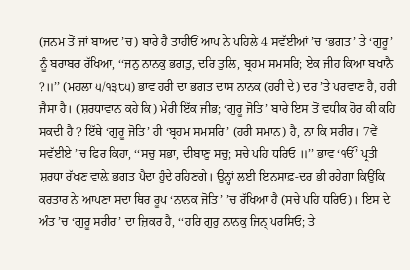(ਜਨਮ ਤੋਂ ਜਾਂ ਬਾਅਦ ’ਚ) ਬਾਰੇ ਹੈ ਤਾਹੀਓਂ ਆਪ ਨੇ ਪਹਿਲੇ 4 ਸਵੱਈਆਂ ’ਚ ‘ਭਗਤ’ ਤੇ ‘ਗੁਰੂ’ ਨੂੰ ਬਰਾਬਰ ਰੱਖਿਆ, ‘‘ਜਨੁ ਨਾਨਕੁ ਭਗਤੁ, ਦਰਿ ਤੁਲਿ, ਬ੍ਰਹਮ ਸਮਸਰਿ; ਏਕ ਜੀਹ ਕਿਆ ਬਖਾਨੈ ?॥’’ (ਮਹਲਾ ੫/੧੩੮੫) ਭਾਵ ਹਰੀ ਦਾ ਭਗਤ ਦਾਸ ਨਾਨਕ (ਹਰੀ ਦੇ) ਦਰ ’ਤੇ ਪਰਵਾਣ ਹੈ, ਹਰੀ ਜੈਸਾ ਹੈ। (ਸ਼ਰਧਾਵਾਨ ਕਹੇ ਕਿ) ਮੇਰੀ ਇੱਕ ਜੀਭ; ‘ਗੁਰੂ ਜੋਤਿ’ ਬਾਰੇ ਇਸ ਤੋਂ ਵਧੀਕ ਹੋਰ ਕੀ ਕਹਿ ਸਕਦੀ ਹੈ ? ਇੱਥੇ ‘ਗੁਰੂ ਜੋਤਿ’ ਹੀ ‘ਬ੍ਰਹਮ ਸਮਸਰਿ’ (ਹਰੀ ਸਮਾਨ) ਹੈ, ਨਾ ਕਿ ਸਰੀਰ। 7ਵੇਂ ਸਵੱਈਏ ’ਚ ਫਿਰ ਕਿਹਾ, ‘‘ਸਚੁ ਸਭਾ, ਦੀਬਾਣੁ ਸਚੁ; ਸਚੇ ਪਹਿ ਧਰਿਓ ॥’’ ਭਾਵ ‘ੴ’ ਪ੍ਰਤੀ ਸ਼ਰਧਾ ਰੱਖਣ ਵਾਲ਼ੇ ਭਗਤ ਪੈਦਾ ਹੁੰਦੇ ਰਹਿਣਗੇ। ਉਨ੍ਹਾਂ ਲਈ ਇਨਸਾਫ਼-ਦਰ ਭੀ ਰਹੇਗਾ ਕਿਉਂਕਿ ਕਰਤਾਰ ਨੇ ਆਪਣਾ ਸਦਾ ਥਿਰ ਰੂਪ ‘ਨਾਨਕ ਜੋਤਿ’ ’ਚ ਰੱਖਿਆ ਹੈ (ਸਚੇ ਪਹਿ ਧਰਿਓ)। ਇਸ ਦੇ ਅੰਤ ’ਚ ‘ਗੁਰੂ ਸਰੀਰ’ ਦਾ ਜ਼ਿਕਰ ਹੈ, ‘‘ਹਰਿ ਗੁਰੁ ਨਾਨਕੁ ਜਿਨ੍ ਪਰਸਿਓ; ਤੇ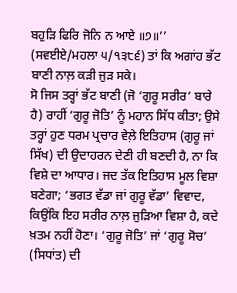ਬਹੁੜਿ ਫਿਰਿ ਜੋਨਿ ਨ ਆਏ ॥੭॥’’ (ਸਵਈਏ/ਮਹਲਾ ੫/੧੩੮੬) ਤਾਂ ਕਿ ਅਗਾਂਹ ਭੱਟ ਬਾਣੀ ਨਾਲ਼ ਕੜੀ ਜੁੜ ਸਕੇ।
ਸੋ ਜਿਸ ਤਰ੍ਹਾਂ ਭੱਟ ਬਾਣੀ (ਜੋ ‘ਗੁਰੂ ਸਰੀਰ’ ਬਾਰੇ ਹੈ) ਰਾਹੀਂ ‘ਗੁਰੂ ਜੋਤਿ’ ਨੂੰ ਮਹਾਨ ਸਿੱਧ ਕੀਤਾ; ਉਸੇ ਤਰ੍ਹਾਂ ਹੁਣ ਧਰਮ ਪ੍ਰਚਾਰ ਵੇਲ਼ੇ ਇਤਿਹਾਸ (ਗੁਰੂ ਜਾਂ ਸਿੱਖ) ਦੀ ਉਦਾਹਰਨ ਦੇਣੀ ਹੀ ਬਣਦੀ ਹੈ, ਨਾ ਕਿ ਵਿਸ਼ੇ ਦਾ ਆਧਾਰ। ਜਦ ਤੱਕ ਇਤਿਹਾਸ ਮੂਲ ਵਿਸ਼ਾ ਬਣੇਗਾ; ‘ਭਗਤ ਵੱਡਾ ਜਾਂ ਗੁਰੂ ਵੱਡਾ’ ਵਿਵਾਦ, ਕਿਉਂਕਿ ਇਹ ਸਰੀਰ ਨਾਲ਼ ਜੁੜਿਆ ਵਿਸ਼ਾ ਹੈ, ਕਦੇ ਖ਼ਤਮ ਨਹੀਂ ਹੋਣਾ। ‘ਗੁਰੂ ਜੋਤਿ’ ਜਾਂ ‘ਗੁਰੂ ਸੋਚ’ (ਸਿਧਾਂਤ) ਦੀ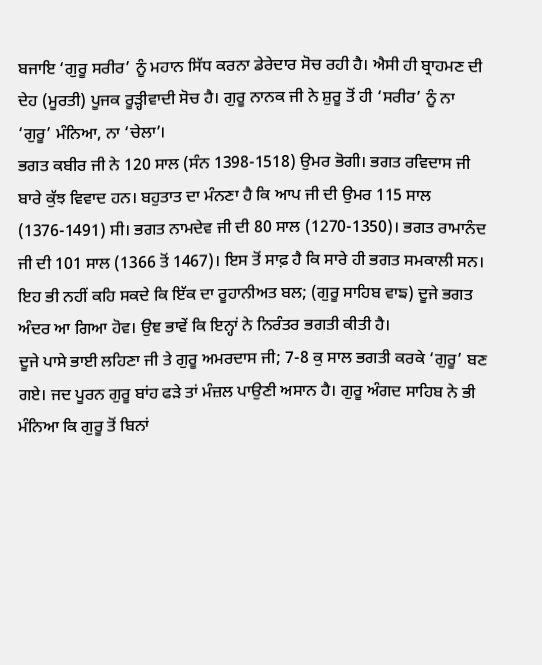ਬਜਾਇ ‘ਗੁਰੂ ਸਰੀਰ’ ਨੂੰ ਮਹਾਨ ਸਿੱਧ ਕਰਨਾ ਡੇਰੇਦਾਰ ਸੋਚ ਰਹੀ ਹੈ। ਐਸੀ ਹੀ ਬ੍ਰਾਹਮਣ ਦੀ ਦੇਹ (ਮੂਰਤੀ) ਪੂਜਕ ਰੂੜ੍ਹੀਵਾਦੀ ਸੋਚ ਹੈ। ਗੁਰੂ ਨਾਨਕ ਜੀ ਨੇ ਸ਼ੁਰੂ ਤੋਂ ਹੀ ‘ਸਰੀਰ’ ਨੂੰ ਨਾ ‘ਗੁਰੂ’ ਮੰਨਿਆ, ਨਾ ‘ਚੇਲਾ’।
ਭਗਤ ਕਬੀਰ ਜੀ ਨੇ 120 ਸਾਲ (ਸੰਨ 1398-1518) ਉਮਰ ਭੋਗੀ। ਭਗਤ ਰਵਿਦਾਸ ਜੀ ਬਾਰੇ ਕੁੱਝ ਵਿਵਾਦ ਹਨ। ਬਹੁਤਾਤ ਦਾ ਮੰਨਣਾ ਹੈ ਕਿ ਆਪ ਜੀ ਦੀ ਉਮਰ 115 ਸਾਲ (1376-1491) ਸੀ। ਭਗਤ ਨਾਮਦੇਵ ਜੀ ਦੀ 80 ਸਾਲ (1270-1350)। ਭਗਤ ਰਾਮਾਨੰਦ ਜੀ ਦੀ 101 ਸਾਲ (1366 ਤੋਂ 1467)। ਇਸ ਤੋਂ ਸਾਫ਼ ਹੈ ਕਿ ਸਾਰੇ ਹੀ ਭਗਤ ਸਮਕਾਲੀ ਸਨ। ਇਹ ਭੀ ਨਹੀਂ ਕਹਿ ਸਕਦੇ ਕਿ ਇੱਕ ਦਾ ਰੂਹਾਨੀਅਤ ਬਲ; (ਗੁਰੂ ਸਾਹਿਬ ਵਾਙ) ਦੂਜੇ ਭਗਤ ਅੰਦਰ ਆ ਗਿਆ ਹੋਵ। ਉਞ ਭਾਵੇਂ ਕਿ ਇਨ੍ਹਾਂ ਨੇ ਨਿਰੰਤਰ ਭਗਤੀ ਕੀਤੀ ਹੈ।
ਦੂਜੇ ਪਾਸੇ ਭਾਈ ਲਹਿਣਾ ਜੀ ਤੇ ਗੁਰੂ ਅਮਰਦਾਸ ਜੀ; 7-8 ਕੁ ਸਾਲ ਭਗਤੀ ਕਰਕੇ ‘ਗੁਰੂ’ ਬਣ ਗਏ। ਜਦ ਪੂਰਨ ਗੁਰੂ ਬਾਂਹ ਫੜੇ ਤਾਂ ਮੰਜ਼ਲ ਪਾਉਣੀ ਅਸਾਨ ਹੈ। ਗੁਰੂ ਅੰਗਦ ਸਾਹਿਬ ਨੇ ਭੀ ਮੰਨਿਆ ਕਿ ਗੁਰੂ ਤੋਂ ਬਿਨਾਂ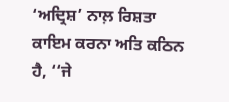‘ਅਦ੍ਰਿਸ਼’ ਨਾਲ਼ ਰਿਸ਼ਤਾ ਕਾਇਮ ਕਰਨਾ ਅਤਿ ਕਠਿਨ ਹੈ, ‘‘ਜੇ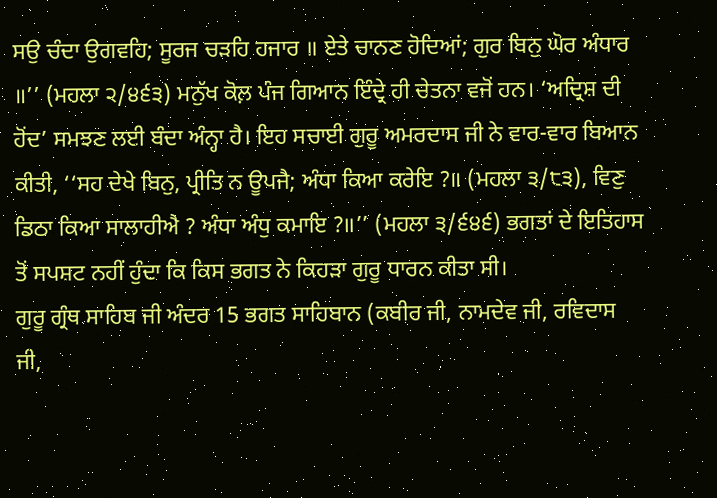ਸਉ ਚੰਦਾ ਉਗਵਹਿ; ਸੂਰਜ ਚੜਹਿ ਹਜਾਰ ॥ ਏਤੇ ਚਾਨਣ ਹੋਦਿਆਂ; ਗੁਰ ਬਿਨੁ ਘੋਰ ਅੰਧਾਰ ॥’’ (ਮਹਲਾ ੨/੪੬੩) ਮਨੁੱਖ ਕੋਲ਼ ਪੰਜ ਗਿਆਨ ਇੰਦ੍ਰੇ ਹੀ ਚੇਤਨਾ ਵਜੋਂ ਹਨ। ‘ਅਦ੍ਰਿਸ਼ ਦੀ ਹੋਂਦ’ ਸਮਝਣ ਲਈ ਬੰਦਾ ਅੰਨ੍ਹਾ ਹੈ। ਇਹ ਸਚਾਈ ਗੁਰੂ ਅਮਰਦਾਸ ਜੀ ਨੇ ਵਾਰ-ਵਾਰ ਬਿਆਨ ਕੀਤੀ, ‘‘ਸਹ ਦੇਖੇ ਬਿਨੁ, ਪ੍ਰੀਤਿ ਨ ਊਪਜੈ; ਅੰਧਾ ਕਿਆ ਕਰੇਇ ?॥ (ਮਹਲਾ ੩/੮੩), ਵਿਣੁ ਡਿਠਾ ਕਿਆ ਸਾਲਾਹੀਐ ? ਅੰਧਾ ਅੰਧੁ ਕਮਾਇ ?॥’’ (ਮਹਲਾ ੩/੬੪੬) ਭਗਤਾਂ ਦੇ ਇਤਿਹਾਸ ਤੋਂ ਸਪਸ਼ਟ ਨਹੀਂ ਹੁੰਦਾ ਕਿ ਕਿਸ ਭਗਤ ਨੇ ਕਿਹੜਾ ਗੁਰੂ ਧਾਰਨ ਕੀਤਾ ਸੀ।
ਗੁਰੂ ਗ੍ਰੰਥ ਸਾਹਿਬ ਜੀ ਅੰਦਰ 15 ਭਗਤ ਸਾਹਿਬਾਨ (ਕਬੀਰ ਜੀ, ਨਾਮਦੇਵ ਜੀ, ਰਵਿਦਾਸ ਜੀ,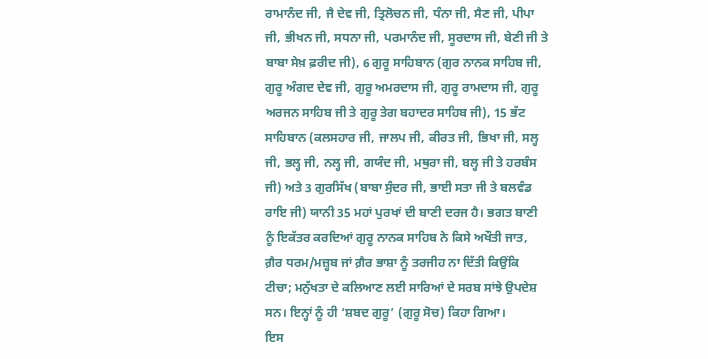ਰਾਮਾਨੰਦ ਜੀ, ਜੈ ਦੇਵ ਜੀ, ਤ੍ਰਿਲੋਚਨ ਜੀ, ਧੰਨਾ ਜੀ, ਸੈਣ ਜੀ, ਪੀਪਾ ਜੀ, ਭੀਖਨ ਜੀ, ਸਧਨਾ ਜੀ, ਪਰਮਾਨੰਦ ਜੀ, ਸੂਰਦਾਸ ਜੀ, ਬੇਣੀ ਜੀ ਤੇ ਬਾਬਾ ਸੇਖ਼ ਫ਼ਰੀਦ ਜੀ), 6 ਗੁਰੂ ਸਾਹਿਬਾਨ (ਗੁਰ ਨਾਨਕ ਸਾਹਿਬ ਜੀ, ਗੁਰੂ ਅੰਗਦ ਦੇਵ ਜੀ, ਗੁਰੂ ਅਮਰਦਾਸ ਜੀ, ਗੁਰੂ ਰਾਮਦਾਸ ਜੀ, ਗੁਰੂ ਅਰਜਨ ਸਾਹਿਬ ਜੀ ਤੇ ਗੁਰੂ ਤੇਗ ਬਹਾਦਰ ਸਾਹਿਬ ਜੀ), 15 ਭੱਟ ਸਾਹਿਬਾਨ (ਕਲਸਹਾਰ ਜੀ, ਜਾਲਪ ਜੀ, ਕੀਰਤ ਜੀ, ਭਿਖਾ ਜੀ, ਸਲ੍ਹ ਜੀ, ਭਲ੍ਹ ਜੀ, ਨਲ੍ਹ ਜੀ, ਗਯੰਦ ਜੀ, ਮਥੁਰਾ ਜੀ, ਬਲ੍ਹ ਜੀ ਤੇ ਹਰਬੰਸ ਜੀ) ਅਤੇ 3 ਗੁਰਸਿੱਖ (ਬਾਬਾ ਸੁੰਦਰ ਜੀ, ਭਾਈ ਸਤਾ ਜੀ ਤੇ ਬਲਵੰਡ ਰਾਇ ਜੀ) ਯਾਨੀ 35 ਮਹਾਂ ਪੁਰਖਾਂ ਦੀ ਬਾਣੀ ਦਰਜ ਹੈ। ਭਗਤ ਬਾਣੀ ਨੂੰ ਇਕੱਤਰ ਕਰਦਿਆਂ ਗੁਰੂ ਨਾਨਕ ਸਾਹਿਬ ਨੇ ਕਿਸੇ ਅਖੌਤੀ ਜਾਤ, ਗ਼ੈਰ ਧਰਮ/ਮਜ਼੍ਹਬ ਜਾਂ ਗ਼ੈਰ ਭਾਸ਼ਾ ਨੂੰ ਤਰਜੀਹ ਨਾ ਦਿੱਤੀ ਕਿਉਂਕਿ ਟੀਚਾ; ਮਨੁੱਖਤਾ ਦੇ ਕਲਿਆਣ ਲਈ ਸਾਰਿਆਂ ਦੇ ਸਰਬ ਸਾਂਝੇ ਉਪਦੇਸ਼ ਸਨ। ਇਨ੍ਹਾਂ ਨੂੰ ਹੀ ‘ਸ਼ਬਦ ਗੁਰੂ’ (ਗੁਰੂ ਸੋਚ) ਕਿਹਾ ਗਿਆ।
ਇਸ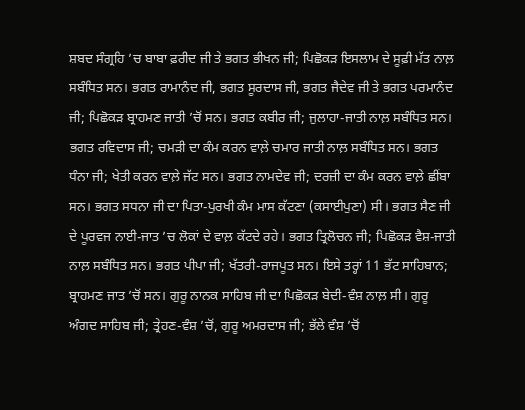ਸ਼ਬਦ ਸੰਗ੍ਰਹਿ ’ਚ ਬਾਬਾ ਫ਼ਰੀਦ ਜੀ ਤੇ ਭਗਤ ਭੀਖਨ ਜੀ; ਪਿਛੋਕੜ ਇਸਲਾਮ ਦੇ ਸੂਫ਼ੀ ਮੱਤ ਨਾਲ਼ ਸਬੰਧਿਤ ਸਨ। ਭਗਤ ਰਾਮਾਨੰਦ ਜੀ, ਭਗਤ ਸੂਰਦਾਸ ਜੀ, ਭਗਤ ਜੈਦੇਵ ਜੀ ਤੇ ਭਗਤ ਪਰਮਾਨੰਦ ਜੀ; ਪਿਛੋਕੜ ਬ੍ਰਾਹਮਣ ਜਾਤੀ ’ਚੋਂ ਸਨ। ਭਗਤ ਕਬੀਰ ਜੀ; ਜੁਲਾਹਾ-ਜਾਤੀ ਨਾਲ਼ ਸਬੰਧਿਤ ਸਨ। ਭਗਤ ਰਵਿਦਾਸ ਜੀ; ਚਮੜੀ ਦਾ ਕੰਮ ਕਰਨ ਵਾਲ਼ੇ ਚਮਾਰ ਜਾਤੀ ਨਾਲ਼ ਸਬੰਧਿਤ ਸਨ। ਭਗਤ ਧੰਨਾ ਜੀ; ਖੇਤੀ ਕਰਨ ਵਾਲ਼ੇ ਜੱਟ ਸਨ। ਭਗਤ ਨਾਮਦੇਵ ਜੀ; ਦਰਜ਼ੀ ਦਾ ਕੰਮ ਕਰਨ ਵਾਲ਼ੇ ਛੀਂਬਾ ਸਨ। ਭਗਤ ਸਧਨਾ ਜੀ ਦਾ ਪਿਤਾ-ਪੁਰਖੀ ਕੰਮ ਮਾਸ ਕੱਟਣਾ (ਕਸਾਈਪੁਣਾ) ਸੀ। ਭਗਤ ਸੈਣ ਜੀ ਦੇ ਪੂਰਵਜ ਨਾਈ-ਜਾਤ ’ਚ ਲੋਕਾਂ ਦੇ ਵਾਲ਼ ਕੱਟਦੇ ਰਹੇ। ਭਗਤ ਤ੍ਰਿਲੋਚਨ ਜੀ; ਪਿਛੋਕੜ ਵੈਸ਼-ਜਾਤੀ ਨਾਲ਼ ਸਬੰਧਿਤ ਸਨ। ਭਗਤ ਪੀਪਾ ਜੀ; ਖੱਤਰੀ-ਰਾਜਪੂਤ ਸਨ। ਇਸੇ ਤਰ੍ਹਾਂ 11 ਭੱਟ ਸਾਹਿਬਾਨ; ਬ੍ਰਾਹਮਣ ਜਾਤ ’ਚੋਂ ਸਨ। ਗੁਰੂ ਨਾਨਕ ਸਾਹਿਬ ਜੀ ਦਾ ਪਿਛੋਕੜ ਬੇਦੀ-ਵੰਸ਼ ਨਾਲ਼ ਸੀ। ਗੁਰੂ ਅੰਗਦ ਸਾਹਿਬ ਜੀ; ਤ੍ਰੇਹਣ-ਵੰਸ਼ ’ਚੋਂ, ਗੁਰੂ ਅਮਰਦਾਸ ਜੀ; ਭੱਲੇ ਵੰਸ਼ ’ਚੋਂ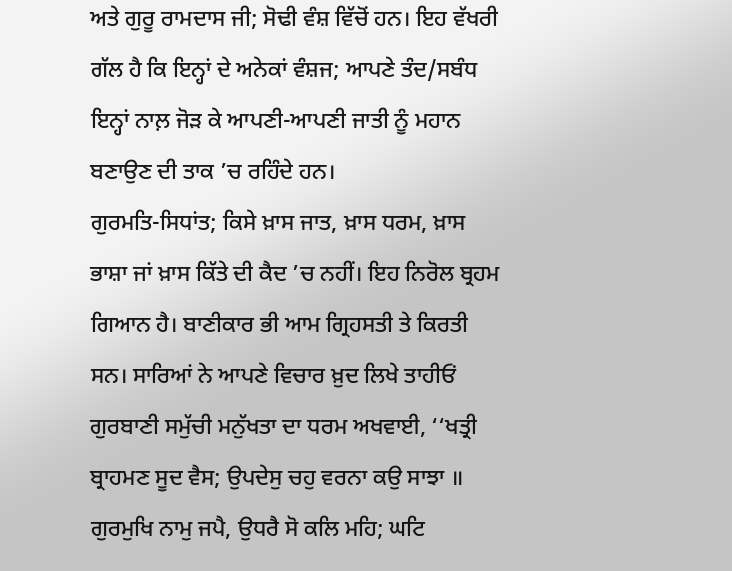ਅਤੇ ਗੁਰੂ ਰਾਮਦਾਸ ਜੀ; ਸੋਢੀ ਵੰਸ਼ ਵਿੱਚੋਂ ਹਨ। ਇਹ ਵੱਖਰੀ ਗੱਲ ਹੈ ਕਿ ਇਨ੍ਹਾਂ ਦੇ ਅਨੇਕਾਂ ਵੰਸ਼ਜ; ਆਪਣੇ ਤੰਦ/ਸਬੰਧ ਇਨ੍ਹਾਂ ਨਾਲ਼ ਜੋੜ ਕੇ ਆਪਣੀ-ਆਪਣੀ ਜਾਤੀ ਨੂੰ ਮਹਾਨ ਬਣਾਉਣ ਦੀ ਤਾਕ ’ਚ ਰਹਿੰਦੇ ਹਨ।
ਗੁਰਮਤਿ-ਸਿਧਾਂਤ; ਕਿਸੇ ਖ਼ਾਸ ਜਾਤ, ਖ਼ਾਸ ਧਰਮ, ਖ਼ਾਸ ਭਾਸ਼ਾ ਜਾਂ ਖ਼ਾਸ ਕਿੱਤੇ ਦੀ ਕੈਦ ’ਚ ਨਹੀਂ। ਇਹ ਨਿਰੋਲ ਬ੍ਰਹਮ ਗਿਆਨ ਹੈ। ਬਾਣੀਕਾਰ ਭੀ ਆਮ ਗ੍ਰਿਹਸਤੀ ਤੇ ਕਿਰਤੀ ਸਨ। ਸਾਰਿਆਂ ਨੇ ਆਪਣੇ ਵਿਚਾਰ ਖ਼ੁਦ ਲਿਖੇ ਤਾਹੀਓਂ ਗੁਰਬਾਣੀ ਸਮੁੱਚੀ ਮਨੁੱਖਤਾ ਦਾ ਧਰਮ ਅਖਵਾਈ, ‘‘ਖਤ੍ਰੀ ਬ੍ਰਾਹਮਣ ਸੂਦ ਵੈਸ; ਉਪਦੇਸੁ ਚਹੁ ਵਰਨਾ ਕਉ ਸਾਝਾ ॥ ਗੁਰਮੁਖਿ ਨਾਮੁ ਜਪੈ, ਉਧਰੈ ਸੋ ਕਲਿ ਮਹਿ; ਘਟਿ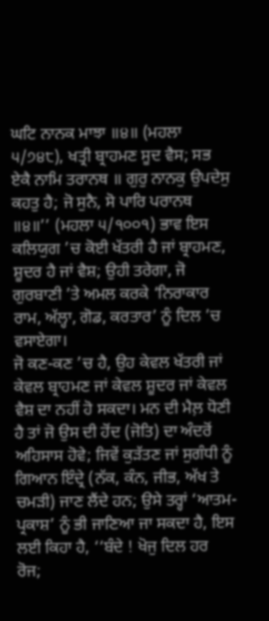ਘਟਿ ਨਾਨਕ ਮਾਝਾ ॥੪॥ (ਮਹਲਾ ੫/੭੪੮), ਖਤ੍ਰੀ ਬ੍ਰਾਹਮਣ ਸੂਦ ਵੈਸ; ਸਭ ਏਕੈ ਨਾਮਿ ਤਰਾਨਥ ॥ ਗੁਰੁ ਨਾਨਕੁ ਉਪਦੇਸੁ ਕਹਤੁ ਹੈ; ਜੋ ਸੁਨੈ, ਸੋ ਪਾਰਿ ਪਰਾਨਥ ॥੪॥’’ (ਮਹਲਾ ੫/੧੦੦੧) ਭਾਵ ਇਸ ਕਲਿਯੁਗ ’ਚ ਕੋਈ ਖੱਤਰੀ ਹੈ ਜਾਂ ਬ੍ਰਾਹਮਣ, ਸ਼ੂਦਰ ਹੈ ਜਾਂ ਵੈਸ਼; ਉਹੀ ਤਰੇਗਾ, ਜੋ ਗੁਰਬਾਣੀ ’ਤੇ ਅਮਲ ਕਰਕੇ ‘ਨਿਰਾਕਾਰ ਰਾਮ, ਅੱਲ੍ਹਾ, ਗੋਡ, ਕਰਤਾਰ’ ਨੂੰ ਦਿਲ ’ਚ ਵਸਾਏਗਾ।
ਜੋ ਕਣ-ਕਣ ’ਚ ਹੈ, ਉਹ ਕੇਵਲ ਖੱਤਰੀ ਜਾਂ ਕੇਵਲ ਬ੍ਰਾਹਮਣ ਜਾਂ ਕੇਵਲ ਸ਼ੂਦਰ ਜਾਂ ਕੇਵਲ ਵੈਸ਼ ਦਾ ਨਹੀਂ ਹੋ ਸਕਦਾ। ਮਨ ਦੀ ਮੈਲ਼ ਧੋਣੀ ਹੈ ਤਾਂ ਜੋ ਉਸ ਦੀ ਹੋਂਦ (ਜੋਤਿ) ਦਾ ਅੰਦਰੋਂ ਅਹਿਸਾਸ ਹੋਵੇ; ਜਿਵੇਂ ਕੁੜੱਤਣ ਜਾਂ ਸੁਗੰਧੀ ਨੂੰ ਗਿਆਨ ਇੰਦ੍ਰੇ (ਨੱਕ, ਕੰਨ, ਜੀਭ, ਅੱਖ ਤੇ ਚਮੜੀ) ਜਾਣ ਲੈਂਦੇ ਹਨ; ਉਸੇ ਤਰ੍ਹਾਂ ‘ਆਤਮ-ਪ੍ਰਕਾਸ਼’ ਨੂੰ ਭੀ ਜਾਣਿਆ ਜਾ ਸਕਦਾ ਹੈ, ਇਸ ਲਈ ਕਿਹਾ ਹੈ, ‘‘ਬੰਦੇ ! ਖੋਜੁ ਦਿਲ ਹਰ ਰੋਜ;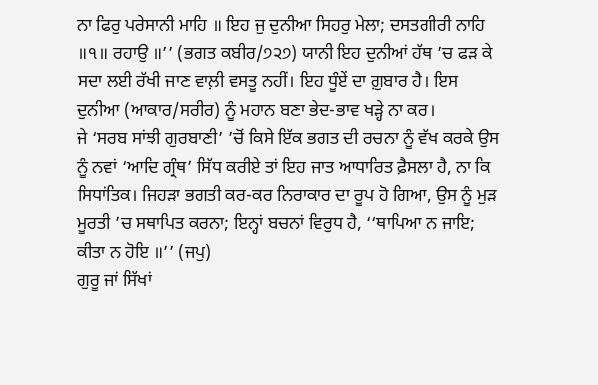ਨਾ ਫਿਰੁ ਪਰੇਸਾਨੀ ਮਾਹਿ ॥ ਇਹ ਜੁ ਦੁਨੀਆ ਸਿਹਰੁ ਮੇਲਾ; ਦਸਤਗੀਰੀ ਨਾਹਿ ॥੧॥ ਰਹਾਉ ॥’’ (ਭਗਤ ਕਬੀਰ/੭੨੭) ਯਾਨੀ ਇਹ ਦੁਨੀਆਂ ਹੱਥ ’ਚ ਫੜ ਕੇ ਸਦਾ ਲਈ ਰੱਖੀ ਜਾਣ ਵਾਲ਼ੀ ਵਸਤੂ ਨਹੀਂ। ਇਹ ਧੂੰਏਂ ਦਾ ਗ਼ੁਬਾਰ ਹੈ। ਇਸ ਦੁਨੀਆ (ਆਕਾਰ/ਸਰੀਰ) ਨੂੰ ਮਹਾਨ ਬਣਾ ਭੇਦ-ਭਾਵ ਖੜ੍ਹੇ ਨਾ ਕਰ।
ਜੇ ‘ਸਰਬ ਸਾਂਝੀ ਗੁਰਬਾਣੀ’ ’ਚੋਂ ਕਿਸੇ ਇੱਕ ਭਗਤ ਦੀ ਰਚਨਾ ਨੂੰ ਵੱਖ ਕਰਕੇ ਉਸ ਨੂੰ ਨਵਾਂ ‘ਆਦਿ ਗ੍ਰੰਥ’ ਸਿੱਧ ਕਰੀਏ ਤਾਂ ਇਹ ਜਾਤ ਆਧਾਰਿਤ ਫ਼ੈਸਲਾ ਹੈ, ਨਾ ਕਿ ਸਿਧਾਂਤਿਕ। ਜਿਹੜਾ ਭਗਤੀ ਕਰ-ਕਰ ਨਿਰਾਕਾਰ ਦਾ ਰੂਪ ਹੋ ਗਿਆ, ਉਸ ਨੂੰ ਮੁੜ ਮੂਰਤੀ ’ਚ ਸਥਾਪਿਤ ਕਰਨਾ; ਇਨ੍ਹਾਂ ਬਚਨਾਂ ਵਿਰੁਧ ਹੈ, ‘‘ਥਾਪਿਆ ਨ ਜਾਇ; ਕੀਤਾ ਨ ਹੋਇ ॥’’ (ਜਪੁ)
ਗੁਰੂ ਜਾਂ ਸਿੱਖਾਂ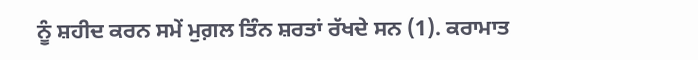ਨੂੰ ਸ਼ਹੀਦ ਕਰਨ ਸਮੇਂ ਮੁਗ਼ਲ ਤਿੰਨ ਸ਼ਰਤਾਂ ਰੱਖਦੇ ਸਨ (1). ਕਰਾਮਾਤ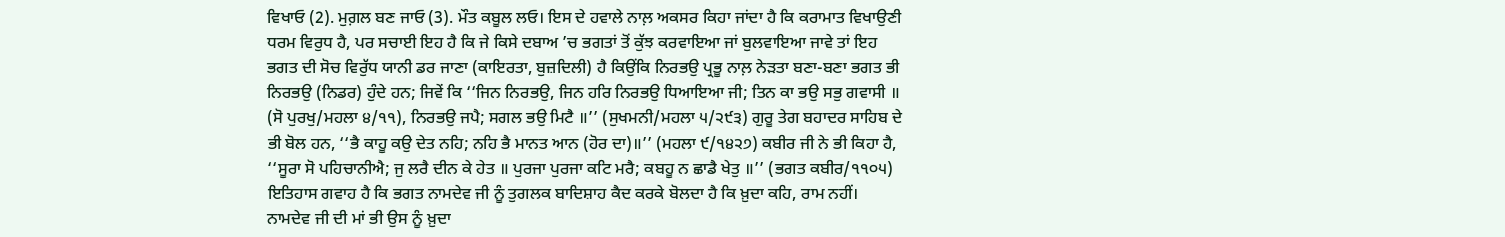ਵਿਖਾਓ (2). ਮੁਗ਼ਲ ਬਣ ਜਾਓ (3). ਮੌਤ ਕਬੂਲ ਲਓ। ਇਸ ਦੇ ਹਵਾਲੇ ਨਾਲ਼ ਅਕਸਰ ਕਿਹਾ ਜਾਂਦਾ ਹੈ ਕਿ ਕਰਾਮਾਤ ਵਿਖਾਉਣੀ ਧਰਮ ਵਿਰੁਧ ਹੈ, ਪਰ ਸਚਾਈ ਇਹ ਹੈ ਕਿ ਜੇ ਕਿਸੇ ਦਬਾਅ ’ਚ ਭਗਤਾਂ ਤੋਂ ਕੁੱਝ ਕਰਵਾਇਆ ਜਾਂ ਬੁਲਵਾਇਆ ਜਾਵੇ ਤਾਂ ਇਹ ਭਗਤ ਦੀ ਸੋਚ ਵਿਰੁੱਧ ਯਾਨੀ ਡਰ ਜਾਣਾ (ਕਾਇਰਤਾ, ਬੁਜ਼ਦਿਲੀ) ਹੈ ਕਿਉਂਕਿ ਨਿਰਭਉ ਪ੍ਰਭੂ ਨਾਲ਼ ਨੇੜਤਾ ਬਣਾ-ਬਣਾ ਭਗਤ ਭੀ ਨਿਰਭਉ (ਨਿਡਰ) ਹੁੰਦੇ ਹਨ; ਜਿਵੇਂ ਕਿ ‘‘ਜਿਨ ਨਿਰਭਉ, ਜਿਨ ਹਰਿ ਨਿਰਭਉ ਧਿਆਇਆ ਜੀ; ਤਿਨ ਕਾ ਭਉ ਸਭੁ ਗਵਾਸੀ ॥ (ਸੋ ਪੁਰਖੁ/ਮਹਲਾ ੪/੧੧), ਨਿਰਭਉ ਜਪੈ; ਸਗਲ ਭਉ ਮਿਟੈ ॥’’ (ਸੁਖਮਨੀ/ਮਹਲਾ ੫/੨੯੩) ਗੁਰੂ ਤੇਗ ਬਹਾਦਰ ਸਾਹਿਬ ਦੇ ਭੀ ਬੋਲ ਹਨ, ‘‘ਭੈ ਕਾਹੂ ਕਉ ਦੇਤ ਨਹਿ; ਨਹਿ ਭੈ ਮਾਨਤ ਆਨ (ਹੋਰ ਦਾ)॥’’ (ਮਹਲਾ ੯/੧੪੨੭) ਕਬੀਰ ਜੀ ਨੇ ਭੀ ਕਿਹਾ ਹੈ, ‘‘ਸੂਰਾ ਸੋ ਪਹਿਚਾਨੀਐ; ਜੁ ਲਰੈ ਦੀਨ ਕੇ ਹੇਤ ॥ ਪੁਰਜਾ ਪੁਰਜਾ ਕਟਿ ਮਰੈ; ਕਬਹੂ ਨ ਛਾਡੈ ਖੇਤੁ ॥’’ (ਭਗਤ ਕਬੀਰ/੧੧੦੫)
ਇਤਿਹਾਸ ਗਵਾਹ ਹੈ ਕਿ ਭਗਤ ਨਾਮਦੇਵ ਜੀ ਨੂੰ ਤੁਗਲਕ ਬਾਦਿਸ਼ਾਹ ਕੈਦ ਕਰਕੇ ਬੋਲਦਾ ਹੈ ਕਿ ਖ਼ੁਦਾ ਕਹਿ, ਰਾਮ ਨਹੀਂ। ਨਾਮਦੇਵ ਜੀ ਦੀ ਮਾਂ ਭੀ ਉਸ ਨੂੰ ਖ਼ੁਦਾ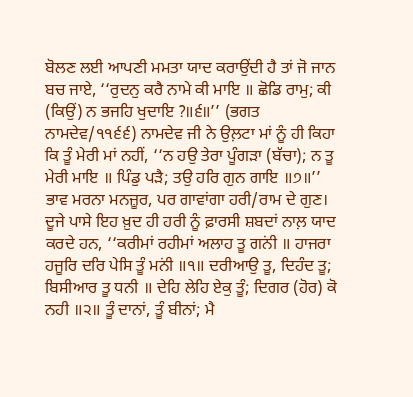ਬੋਲਣ ਲਈ ਆਪਣੀ ਮਮਤਾ ਯਾਦ ਕਰਾਉਂਦੀ ਹੈ ਤਾਂ ਜੋ ਜਾਨ ਬਚ ਜਾਏ, ‘‘ਰੁਦਨੁ ਕਰੈ ਨਾਮੇ ਕੀ ਮਾਇ ॥ ਛੋਡਿ ਰਾਮੁ; ਕੀ (ਕਿਉਂ) ਨ ਭਜਹਿ ਖੁਦਾਇ ?॥੬॥’’ (ਭਗਤ ਨਾਮਦੇਵ/੧੧੬੬) ਨਾਮਦੇਵ ਜੀ ਨੇ ਉਲ਼ਟਾ ਮਾਂ ਨੂੰ ਹੀ ਕਿਹਾ ਕਿ ਤੂੰ ਮੇਰੀ ਮਾਂ ਨਹੀਂ, ‘‘ਨ ਹਉ ਤੇਰਾ ਪੂੰਗੜਾ (ਬੱਚਾ); ਨ ਤੂ ਮੇਰੀ ਮਾਇ ॥ ਪਿੰਡੁ ਪੜੈ; ਤਉ ਹਰਿ ਗੁਨ ਗਾਇ ॥੭॥’’ ਭਾਵ ਮਰਨਾ ਮਨਜ਼ੂਰ, ਪਰ ਗਾਵਾਂਗਾ ਹਰੀ/ਰਾਮ ਦੇ ਗੁਣ। ਦੂਜੇ ਪਾਸੇ ਇਹ ਖ਼ੁਦ ਹੀ ਹਰੀ ਨੂੰ ਫ਼ਾਰਸੀ ਸ਼ਬਦਾਂ ਨਾਲ਼ ਯਾਦ ਕਰਦੇ ਹਨ, ‘‘ਕਰੀਮਾਂ ਰਹੀਮਾਂ ਅਲਾਹ ਤੂ ਗਨਂੀ ॥ ਹਾਜਰਾ ਹਜੂਰਿ ਦਰਿ ਪੇਸਿ ਤੂੰ ਮਨਂੀ ॥੧॥ ਦਰੀਆਉ ਤੂ, ਦਿਹੰਦ ਤੂ; ਬਿਸੀਆਰ ਤੂ ਧਨੀ ॥ ਦੇਹਿ ਲੇਹਿ ਏਕੁ ਤੂੰ; ਦਿਗਰ (ਹੋਰ) ਕੋ ਨਹੀ ॥੨॥ ਤੂੰ ਦਾਨਾਂ, ਤੂੰ ਬੀਨਾਂ; ਮੈ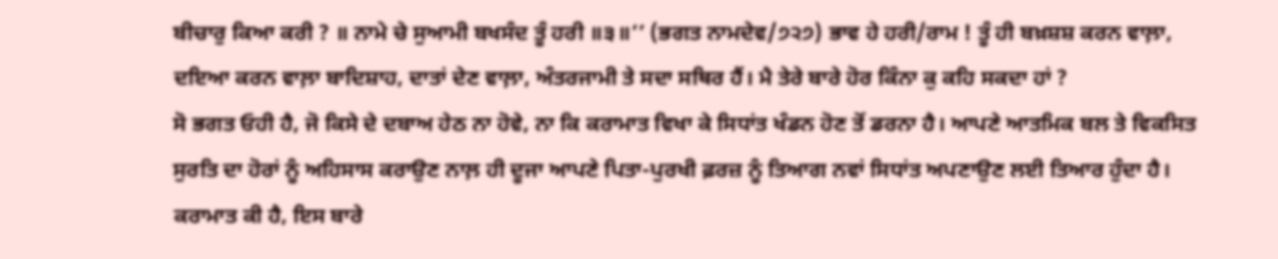ਬੀਚਾਰੁ ਕਿਆ ਕਰੀ ? ॥ ਨਾਮੇ ਚੇ ਸੁਆਮੀ ਬਖਸੰਦ ਤੂੰ ਹਰੀ ॥੩॥’’ (ਭਗਤ ਨਾਮਦੇਵ/੭੨੭) ਭਾਵ ਹੇ ਹਰੀ/ਰਾਮ ! ਤੂੰ ਹੀ ਬਖ਼ਸ਼ਸ਼ ਕਰਨ ਵਾਲ਼ਾ, ਦਇਆ ਕਰਨ ਵਾਲ਼ਾ ਬਾਦਿਸ਼ਾਹ, ਦਾਤਾਂ ਦੇਣ ਵਾਲ਼ਾ, ਅੰਤਰਜਾਮੀ ਤੇ ਸਦਾ ਸਥਿਰ ਹੈਂ। ਮੈ ਤੇਰੇ ਬਾਰੇ ਹੋਰ ਕਿੰਨਾ ਕੁ ਕਹਿ ਸਕਦਾ ਹਾਂ ?
ਸੋ ਭਗਤ ਓਹੀ ਹੈ, ਜੋ ਕਿਸੇ ਦੇ ਦਬਾਅ ਹੇਠ ਨਾ ਹੋਵੇ, ਨਾ ਕਿ ਕਰਾਮਾਤ ਵਿਖਾ ਕੇ ਸਿਧਾਂਤ ਖੰਡਨ ਹੋਣ ਤੋਂ ਡਰਨਾ ਹੈ। ਆਪਣੇ ਆਤਮਿਕ ਬਲ ਤੇ ਵਿਕਸਿਤ ਸੁਰਤਿ ਦਾ ਹੋਰਾਂ ਨੂੰ ਅਹਿਸਾਸ ਕਰਾਉਣ ਨਾਲ਼ ਹੀ ਦੂਜਾ ਆਪਣੇ ਪਿਤਾ-ਪੁਰਖੀ ਫ਼ਰਜ਼ ਨੂੰ ਤਿਆਗ ਨਵਾਂ ਸਿਧਾਂਤ ਅਪਣਾਉਣ ਲਈ ਤਿਆਰ ਹੁੰਦਾ ਹੈ। ਕਰਾਮਾਤ ਕੀ ਹੈ, ਇਸ ਬਾਰੇ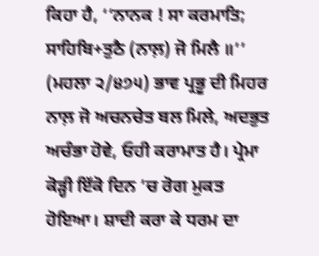ਕਿਹਾ ਹੈ, ‘‘ਨਾਨਕ ! ਸਾ ਕਰਮਾਤਿ; ਸਾਹਿਬਿ+ਤੁਠੈ (ਨਾਲ਼) ਜੋ ਮਿਲੈ ॥’’ (ਮਹਲਾ ੨/੪੭੫) ਭਾਵ ਪ੍ਰਭੂ ਦੀ ਮਿਹਰ ਨਾਲ਼ ਜੋ ਅਚਨਚੇਤ ਬਲ ਮਿਲੇ, ਅਦਭੁਤ ਅਚੰਭਾ ਹੋਵੇ, ਓਹੀ ਕਰਾਮਾਤ ਹੈ। ਪ੍ਰੇਮਾ ਕੋੜ੍ਹੀ ਇੱਕੋ ਦਿਨ ’ਚ ਰੋਗ ਮੁਕਤ ਹੋਇਆ। ਸ਼ਾਦੀ ਕਰਾ ਕੇ ਧਰਮ ਦਾ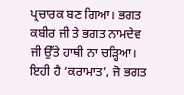ਪ੍ਰਚਾਰਕ ਬਣ ਗਿਆ। ਭਗਤ ਕਬੀਰ ਜੀ ਤੇ ਭਗਤ ਨਾਮਦੇਵ ਜੀ ਉੱਤੇ ਹਾਥੀ ਨਾ ਚੜ੍ਹਿਆ। ਇਹੀ ਹੈ ‘ਕਰਾਮਾਤ’, ਜੋ ਭਗਤ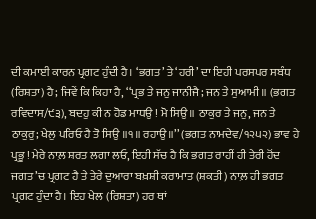ਦੀ ਕਮਾਈ ਕਾਰਨ ਪ੍ਰਗਟ ਹੁੰਦੀ ਹੈ। ‘ਭਗਤ’ ਤੇ ‘ਹਰੀ’ ਦਾ ਇਹੀ ਪਰਸਪਰ ਸਬੰਧ (ਰਿਸ਼ਤਾ) ਹੈ; ਜਿਵੇਂ ਕਿ ਕਿਹਾ ਹੈ, ‘‘ਪ੍ਰਭ ਤੇ ਜਨੁ ਜਾਨੀਜੈ; ਜਨ ਤੇ ਸੁਆਮੀ ॥ (ਭਗਤ ਰਵਿਦਾਸ/੯੩), ਬਦਹੁ ਕੀ ਨ ਹੋਡ ਮਾਧਉ ! ਮੋ ਸਿਉ ॥ ਠਾਕੁਰ ਤੇ ਜਨੁ, ਜਨ ਤੇ ਠਾਕੁਰੁ; ਖੇਲੁ ਪਰਿਓ ਹੈ ਤੋ ਸਿਉ ॥੧॥ ਰਹਾਉ ॥’’ (ਭਗਤ ਨਾਮਦੇਵ/੧੨੫੨) ਭਾਵ ਹੇ ਪ੍ਰਭੂ ! ਮੇਰੇ ਨਾਲ਼ ਸ਼ਰਤ ਲਗਾ ਲਓ, ਇਹੀ ਸੱਚ ਹੈ ਕਿ ਭਗਤ ਰਾਹੀਂ ਹੀ ਤੇਰੀ ਹੋਂਦ ਜਗਤ ’ਚ ਪ੍ਰਗਟ ਹੈ ਤੇ ਤੇਰੇ ਦੁਆਰਾ ਬਖ਼ਸ਼ੀ ਕਰਾਮਾਤ (ਸ਼ਕਤੀ) ਨਾਲ਼ ਹੀ ਭਗਤ ਪ੍ਰਗਟ ਹੁੰਦਾ ਹੈ। ਇਹ ਖੇਲ (ਰਿਸ਼ਤਾ) ਹਰ ਥਾਂ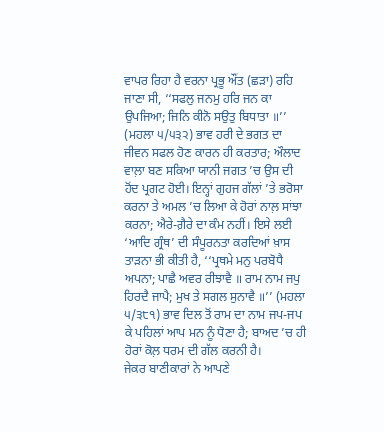ਵਾਪਰ ਰਿਹਾ ਹੈ ਵਰਨਾ ਪ੍ਰਭੂ ਔਂਤ (ਛੜਾ) ਰਹਿ ਜਾਣਾ ਸੀ, ‘‘ਸਫਲੁ ਜਨਮੁ ਹਰਿ ਜਨ ਕਾ ਉਪਜਿਆ; ਜਿਨਿ ਕੀਨੋ ਸਉਤੁ ਬਿਧਾਤਾ ॥’’ (ਮਹਲਾ ੫/੫੩੨) ਭਾਵ ਹਰੀ ਦੇ ਭਗਤ ਦਾ ਜੀਵਨ ਸਫਲ ਹੋਣ ਕਾਰਨ ਹੀ ਕਰਤਾਰ; ਔਲਾਦ ਵਾਲ਼ਾ ਬਣ ਸਕਿਆ ਯਾਨੀ ਜਗਤ ’ਚ ਉਸ ਦੀ ਹੋਂਦ ਪ੍ਰਗਟ ਹੋਈ। ਇਨ੍ਹਾਂ ਗੁਹਜ ਗੱਲਾਂ ’ਤੇ ਭਰੋਸਾ ਕਰਨਾ ਤੇ ਅਮਲ ’ਚ ਲਿਆ ਕੇ ਹੋਰਾਂ ਨਾਲ਼ ਸਾਂਝਾ ਕਰਨਾ; ਐਰੇ-ਗ਼ੈਰੇ ਦਾ ਕੰਮ ਨਹੀਂ। ਇਸੇ ਲਈ ‘ਆਦਿ ਗ੍ਰੰਥ’ ਦੀ ਸੰਪੂਰਨਤਾ ਕਰਦਿਆਂ ਖ਼ਾਸ ਤਾੜਨਾ ਭੀ ਕੀਤੀ ਹੈ, ‘‘ਪ੍ਰਥਮੇ ਮਨੁ ਪਰਬੋਧੈ ਅਪਨਾ; ਪਾਛੈ ਅਵਰ ਰੀਝਾਵੈ ॥ ਰਾਮ ਨਾਮ ਜਪੁ ਹਿਰਦੈ ਜਾਪੈ; ਮੁਖ ਤੇ ਸਗਲ ਸੁਨਾਵੈ ॥’’ (ਮਹਲਾ ੫/੩੮੧) ਭਾਵ ਦਿਲ ਤੋਂ ਰਾਮ ਦਾ ਨਾਮ ਜਪ-ਜਪ ਕੇ ਪਹਿਲਾਂ ਆਪ ਮਨ ਨੂੰ ਧੋਣਾ ਹੈ; ਬਾਅਦ ’ਚ ਹੀ ਹੋਰਾਂ ਕੋਲ਼ ਧਰਮ ਦੀ ਗੱਲ ਕਰਨੀ ਹੈ।
ਜੇਕਰ ਬਾਣੀਕਾਰਾਂ ਨੇ ਆਪਣੇ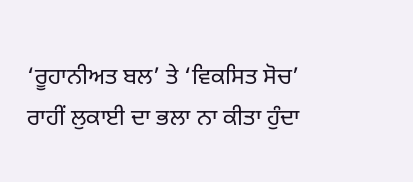‘ਰੂਹਾਨੀਅਤ ਬਲ’ ਤੇ ‘ਵਿਕਸਿਤ ਸੋਚ’ ਰਾਹੀਂ ਲੁਕਾਈ ਦਾ ਭਲਾ ਨਾ ਕੀਤਾ ਹੁੰਦਾ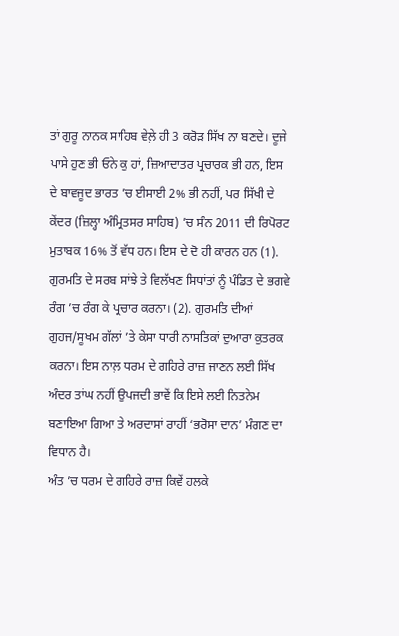ਤਾਂ ਗੁਰੂ ਨਾਨਕ ਸਾਹਿਬ ਵੇਲ਼ੇ ਹੀ 3 ਕਰੋੜ ਸਿੱਖ ਨਾ ਬਣਦੇ। ਦੂਜੇ ਪਾਸੇ ਹੁਣ ਭੀ ਓਨੇ ਕੁ ਹਾਂ, ਜ਼ਿਆਦਾਤਰ ਪ੍ਰਚਾਰਕ ਭੀ ਹਨ, ਇਸ ਦੇ ਬਾਵਜੂਦ ਭਾਰਤ ’ਚ ਈਸਾਈ 2% ਭੀ ਨਹੀਂ, ਪਰ ਸਿੱਖੀ ਦੇ ਕੇਂਦਰ (ਜ਼ਿਲ੍ਹਾ ਅੰਮ੍ਰਿਤਸਰ ਸਾਹਿਬ) ’ਚ ਸੰਨ 2011 ਦੀ ਰਿਪੋਰਟ ਮੁਤਾਬਕ 16% ਤੋਂ ਵੱਧ ਹਨ। ਇਸ ਦੇ ਦੋ ਹੀ ਕਾਰਨ ਹਨ (1). ਗੁਰਮਤਿ ਦੇ ਸਰਬ ਸਾਂਝੇ ਤੇ ਵਿਲੱਖਣ ਸਿਧਾਂਤਾਂ ਨੂੰ ਪੰਡਿਤ ਦੇ ਭਗਵੇ ਰੰਗ ’ਚ ਰੰਗ ਕੇ ਪ੍ਰਚਾਰ ਕਰਨਾ। (2). ਗੁਰਮਤਿ ਦੀਆਂ ਗੁਹਜ/ਸੂਖਮ ਗੱਲਾਂ ’ਤੇ ਕੇਸਾ ਧਾਰੀ ਨਾਸਤਿਕਾਂ ਦੁਆਰਾ ਕੁਤਰਕ ਕਰਨਾ। ਇਸ ਨਾਲ਼ ਧਰਮ ਦੇ ਗਹਿਰੇ ਰਾਜ਼ ਜਾਣਨ ਲਈ ਸਿੱਖ ਅੰਦਰ ਤਾਂਘ ਨਹੀਂ ਉਪਜਦੀ ਭਾਵੇਂ ਕਿ ਇਸੇ ਲਈ ਨਿਤਨੇਮ ਬਣਾਇਆ ਗਿਆ ਤੇ ਅਰਦਾਸਾਂ ਰਾਹੀਂ ‘ਭਰੋਸਾ ਦਾਨ’ ਮੰਗਣ ਦਾ ਵਿਧਾਨ ਹੈ।
ਅੰਤ ’ਚ ਧਰਮ ਦੇ ਗਹਿਰੇ ਰਾਜ਼ ਕਿਵੇਂ ਹਲਕੇ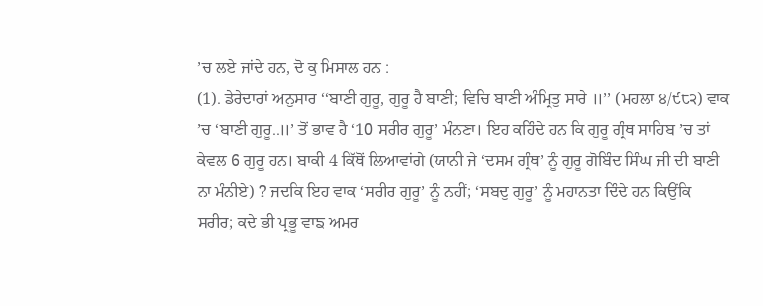’ਚ ਲਏ ਜਾਂਦੇ ਹਨ, ਦੋ ਕੁ ਮਿਸਾਲ ਹਨ :
(1). ਡੇਰੇਦਾਰਾਂ ਅਨੁਸਾਰ ‘‘ਬਾਣੀ ਗੁਰੂ, ਗੁਰੂ ਹੈ ਬਾਣੀ; ਵਿਚਿ ਬਾਣੀ ਅੰਮ੍ਰਿਤੁ ਸਾਰੇ ॥’’ (ਮਹਲਾ ੪/੯੮੨) ਵਾਕ ’ਚ ‘ਬਾਣੀ ਗੁਰੂ..॥’ ਤੋਂ ਭਾਵ ਹੈ ‘10 ਸਰੀਰ ਗੁਰੂ’ ਮੰਨਣਾ। ਇਹ ਕਹਿੰਦੇ ਹਨ ਕਿ ਗੁਰੂ ਗ੍ਰੰਥ ਸਾਹਿਬ ’ਚ ਤਾਂ ਕੇਵਲ 6 ਗੁਰੂ ਹਨ। ਬਾਕੀ 4 ਕਿੱਥੋਂ ਲਿਆਵਾਂਗੇ (ਯਾਨੀ ਜੇ ‘ਦਸਮ ਗ੍ਰੰਥ’ ਨੂੰ ਗੁਰੂ ਗੋਬਿੰਦ ਸਿੰਘ ਜੀ ਦੀ ਬਾਣੀ ਨਾ ਮੰਨੀਏ) ? ਜਦਕਿ ਇਹ ਵਾਕ ‘ਸਰੀਰ ਗੁਰੂ’ ਨੂੰ ਨਹੀਂ; ‘ਸਬਦੁ ਗੁਰੂ’ ਨੂੰ ਮਹਾਨਤਾ ਦਿੰਦੇ ਹਨ ਕਿਉਂਕਿ ਸਰੀਰ; ਕਦੇ ਭੀ ਪ੍ਰਭੂ ਵਾਙ ਅਮਰ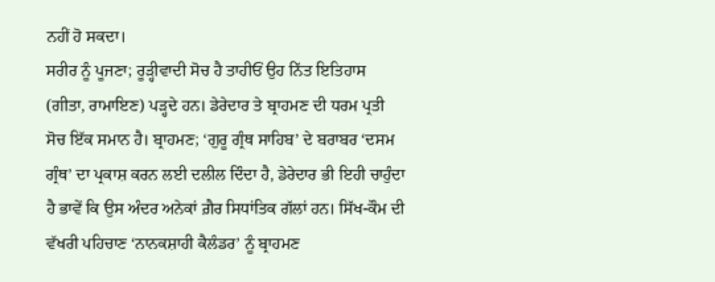ਨਹੀਂ ਹੋ ਸਕਦਾ।
ਸਰੀਰ ਨੂੰ ਪੂਜਣਾ; ਰੂੜ੍ਹੀਵਾਦੀ ਸੋਚ ਹੈ ਤਾਹੀਓਂ ਉਹ ਨਿੱਤ ਇਤਿਹਾਸ (ਗੀਤਾ, ਰਾਮਾਇਣ) ਪੜ੍ਹਦੇ ਹਨ। ਡੇਰੇਦਾਰ ਤੇ ਬ੍ਰਾਹਮਣ ਦੀ ਧਰਮ ਪ੍ਰਤੀ ਸੋਚ ਇੱਕ ਸਮਾਨ ਹੈ। ਬ੍ਰਾਹਮਣ; ‘ਗੁਰੂ ਗ੍ਰੰਥ ਸਾਹਿਬ’ ਦੇ ਬਰਾਬਰ ‘ਦਸਮ ਗ੍ਰੰਥ’ ਦਾ ਪ੍ਰਕਾਸ਼ ਕਰਨ ਲਈ ਦਲੀਲ ਦਿੰਦਾ ਹੈ, ਡੇਰੇਦਾਰ ਭੀ ਇਹੀ ਚਾਹੁੰਦਾ ਹੈ ਭਾਵੇਂ ਕਿ ਉਸ ਅੰਦਰ ਅਨੇਕਾਂ ਗ਼ੈਰ ਸਿਧਾਂਤਿਕ ਗੱਲਾਂ ਹਨ। ਸਿੱਖ-ਕੌਮ ਦੀ ਵੱਖਰੀ ਪਹਿਚਾਣ ‘ਨਾਨਕਸ਼ਾਹੀ ਕੈਲੰਡਰ’ ਨੂੰ ਬ੍ਰਾਹਮਣ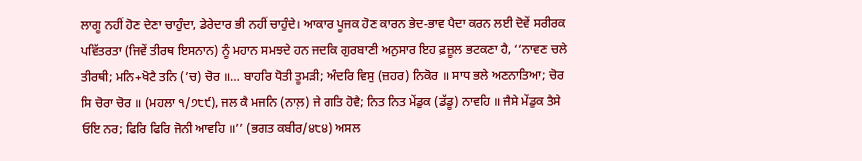ਲਾਗੂ ਨਹੀਂ ਹੋਣ ਦੇਣਾ ਚਾਹੁੰਦਾ, ਡੇਰੇਦਾਰ ਭੀ ਨਹੀਂ ਚਾਹੁੰਦੇ। ਆਕਾਰ ਪੂਜਕ ਹੋਣ ਕਾਰਨ ਭੇਦ-ਭਾਵ ਪੈਦਾ ਕਰਨ ਲਈ ਦੋਵੇਂ ਸਰੀਰਕ ਪਵਿੱਤਰਤਾ (ਜਿਵੇਂ ਤੀਰਥ ਇਸਨਾਨ) ਨੂੰ ਮਹਾਨ ਸਮਝਦੇ ਹਨ ਜਦਕਿ ਗੁਰਬਾਣੀ ਅਨੁਸਾਰ ਇਹ ਫ਼ਜ਼ੂਲ ਭਟਕਣਾ ਹੈ, ‘‘ਨਾਵਣ ਚਲੇ ਤੀਰਥੀ; ਮਨਿ+ਖੋਟੈ ਤਨਿ (’ਚ) ਚੋਰ ॥… ਬਾਹਰਿ ਧੋਤੀ ਤੂਮੜੀ; ਅੰਦਰਿ ਵਿਸੁ (ਜ਼ਹਰ) ਨਿਕੋਰ ॥ ਸਾਧ ਭਲੇ ਅਣਨਾਤਿਆ; ਚੋਰ ਸਿ ਚੋਰਾ ਚੋਰ ॥ (ਮਹਲਾ ੧/੭੮੯), ਜਲ ਕੈ ਮਜਨਿ (ਨਾਲ਼) ਜੇ ਗਤਿ ਹੋਵੈ; ਨਿਤ ਨਿਤ ਮੇਂਡੁਕ (ਡੱਡੂ) ਨਾਵਹਿ ॥ ਜੈਸੇ ਮੇਂਡੁਕ ਤੈਸੇ ਓਇ ਨਰ; ਫਿਰਿ ਫਿਰਿ ਜੋਨੀ ਆਵਹਿ ॥’’ (ਭਗਤ ਕਬੀਰ/੪੮੪) ਅਸਲ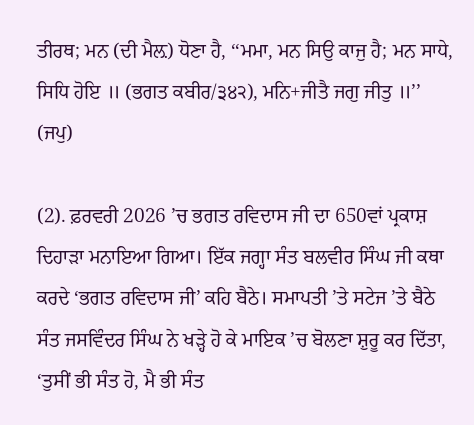ਤੀਰਥ; ਮਨ (ਦੀ ਮੈਲ਼) ਧੋਣਾ ਹੈ, ‘‘ਮਮਾ, ਮਨ ਸਿਉ ਕਾਜੁ ਹੈ; ਮਨ ਸਾਧੇ, ਸਿਧਿ ਹੋਇ ॥ (ਭਗਤ ਕਬੀਰ/੩੪੨), ਮਨਿ+ਜੀਤੈ ਜਗੁ ਜੀਤੁ ॥’’ (ਜਪੁ)

(2). ਫ਼ਰਵਰੀ 2026 ’ਚ ਭਗਤ ਰਵਿਦਾਸ ਜੀ ਦਾ 650ਵਾਂ ਪ੍ਰਕਾਸ਼ ਦਿਹਾੜਾ ਮਨਾਇਆ ਗਿਆ। ਇੱਕ ਜਗ੍ਹਾ ਸੰਤ ਬਲਵੀਰ ਸਿੰਘ ਜੀ ਕਥਾ ਕਰਦੇ ‘ਭਗਤ ਰਵਿਦਾਸ ਜੀ’ ਕਹਿ ਬੈਠੇ। ਸਮਾਪਤੀ ’ਤੇ ਸਟੇਜ ’ਤੇ ਬੈਠੇ ਸੰਤ ਜਸਵਿੰਦਰ ਸਿੰਘ ਨੇ ਖੜ੍ਹੇ ਹੋ ਕੇ ਮਾਇਕ ’ਚ ਬੋਲਣਾ ਸ਼ੁਰੂ ਕਰ ਦਿੱਤਾ, ‘ਤੁਸੀਂ ਭੀ ਸੰਤ ਹੋ, ਮੈ ਭੀ ਸੰਤ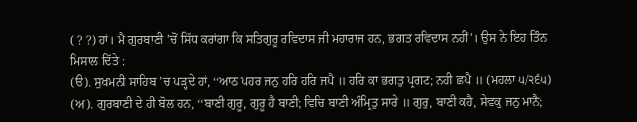( ? ?) ਹਾਂ। ਮੈ ਗੁਰਬਾਣੀ ’ਚੋਂ ਸਿੱਧ ਕਰਾਂਗਾ ਕਿ ਸਤਿਗੁਰੂ ਰਵਿਦਾਸ ਜੀ ਮਹਾਰਾਜ ਹਨ, ਭਗਤ ਰਵਿਦਾਸ ਨਹੀਂ’। ਉਸ ਨੇ ਇਹ ਤਿੰਨ ਮਿਸਾਲ ਦਿੱਤੇ :
(ੳ). ਸੁਖਮਨੀ ਸਾਹਿਬ ’ਚ ਪੜ੍ਹਦੇ ਹਾਂ, ‘‘ਆਠ ਪਹਰ ਜਨੁ ਹਰਿ ਹਰਿ ਜਪੈ ॥ ਹਰਿ ਕਾ ਭਗਤੁ ਪ੍ਰਗਟ; ਨਹੀ ਛਪੈ ॥ (ਮਹਲਾ ੫/੨੬੫)
(ਅ). ਗੁਰਬਾਣੀ ਦੇ ਹੀ ਬੋਲ ਹਨ, ‘‘ਬਾਣੀ ਗੁਰੂ, ਗੁਰੂ ਹੈ ਬਾਣੀ; ਵਿਚਿ ਬਾਣੀ ਅੰਮ੍ਰਿਤੁ ਸਾਰੇ ॥ ਗੁਰੁ, ਬਾਣੀ ਕਹੈ, ਸੇਵਕੁ ਜਨੁ ਮਾਨੈ;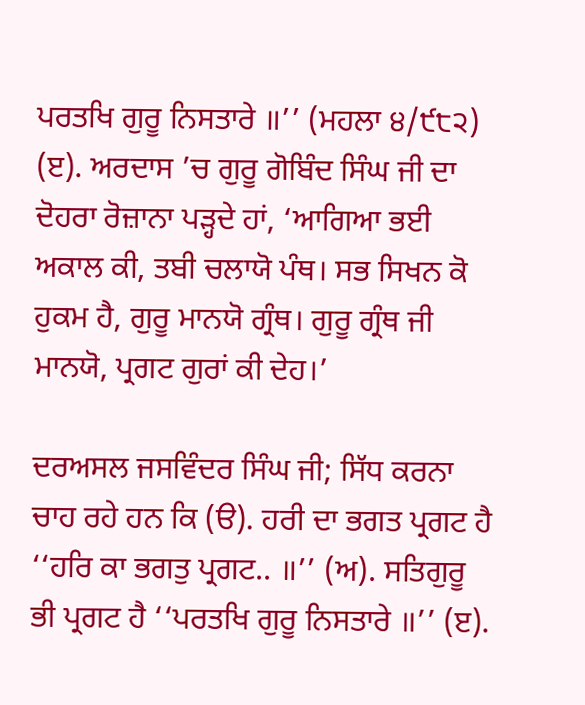ਪਰਤਖਿ ਗੁਰੂ ਨਿਸਤਾਰੇ ॥’’ (ਮਹਲਾ ੪/੯੮੨)
(ੲ). ਅਰਦਾਸ ’ਚ ਗੁਰੂ ਗੋਬਿੰਦ ਸਿੰਘ ਜੀ ਦਾ ਦੋਹਰਾ ਰੋਜ਼ਾਨਾ ਪੜ੍ਹਦੇ ਹਾਂ, ‘ਆਗਿਆ ਭਈ ਅਕਾਲ ਕੀ, ਤਬੀ ਚਲਾਯੋ ਪੰਥ। ਸਭ ਸਿਖਨ ਕੋ ਹੁਕਮ ਹੈ, ਗੁਰੂ ਮਾਨਯੋ ਗ੍ਰੰਥ। ਗੁਰੂ ਗ੍ਰੰਥ ਜੀ ਮਾਨਯੋ, ਪ੍ਰਗਟ ਗੁਰਾਂ ਕੀ ਦੇਹ।’

ਦਰਅਸਲ ਜਸਵਿੰਦਰ ਸਿੰਘ ਜੀ; ਸਿੱਧ ਕਰਨਾ ਚਾਹ ਰਹੇ ਹਨ ਕਿ (ੳ). ਹਰੀ ਦਾ ਭਗਤ ਪ੍ਰਗਟ ਹੈ ‘‘ਹਰਿ ਕਾ ਭਗਤੁ ਪ੍ਰਗਟ.. ॥’’ (ਅ). ਸਤਿਗੁਰੂ ਭੀ ਪ੍ਰਗਟ ਹੈ ‘‘ਪਰਤਖਿ ਗੁਰੂ ਨਿਸਤਾਰੇ ॥’’ (ੲ).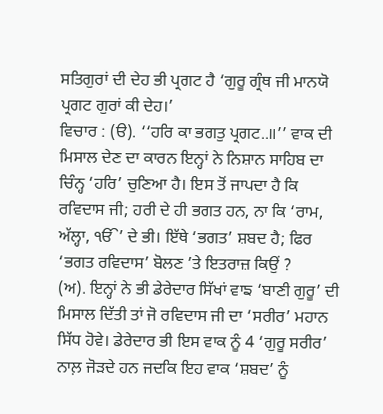ਸਤਿਗੁਰਾਂ ਦੀ ਦੇਹ ਭੀ ਪ੍ਰਗਟ ਹੈ ‘ਗੁਰੂ ਗ੍ਰੰਥ ਜੀ ਮਾਨਯੋ ਪ੍ਰਗਟ ਗੁਰਾਂ ਕੀ ਦੇਹ।’
ਵਿਚਾਰ : (ੳ). ‘‘ਹਰਿ ਕਾ ਭਗਤੁ ਪ੍ਰਗਟ..॥’’ ਵਾਕ ਦੀ ਮਿਸਾਲ ਦੇਣ ਦਾ ਕਾਰਨ ਇਨ੍ਹਾਂ ਨੇ ਨਿਸ਼ਾਨ ਸਾਹਿਬ ਦਾ ਚਿੰਨ੍ਹ ‘ਹਰਿ’ ਚੁਣਿਆ ਹੈ। ਇਸ ਤੋਂ ਜਾਪਦਾ ਹੈ ਕਿ ਰਵਿਦਾਸ ਜੀ; ਹਰੀ ਦੇ ਹੀ ਭਗਤ ਹਨ, ਨਾ ਕਿ ‘ਰਾਮ, ਅੱਲ੍ਹਾ, ੴ’ ਦੇ ਭੀ। ਇੱਥੇ ‘ਭਗਤ’ ਸ਼ਬਦ ਹੈ; ਫਿਰ ‘ਭਗਤ ਰਵਿਦਾਸ’ ਬੋਲਣ ’ਤੇ ਇਤਰਾਜ਼ ਕਿਉਂ ?
(ਅ). ਇਨ੍ਹਾਂ ਨੇ ਭੀ ਡੇਰੇਦਾਰ ਸਿੱਖਾਂ ਵਾਙ ‘ਬਾਣੀ ਗੁਰੂ’ ਦੀ ਮਿਸਾਲ ਦਿੱਤੀ ਤਾਂ ਜੋ ਰਵਿਦਾਸ ਜੀ ਦਾ ‘ਸਰੀਰ’ ਮਹਾਨ ਸਿੱਧ ਹੋਵੇ। ਡੇਰੇਦਾਰ ਭੀ ਇਸ ਵਾਕ ਨੂੰ 4 ‘ਗੁਰੂ ਸਰੀਰ’ ਨਾਲ਼ ਜੋੜਦੇ ਹਨ ਜਦਕਿ ਇਹ ਵਾਕ ‘ਸ਼ਬਦ’ ਨੂੰ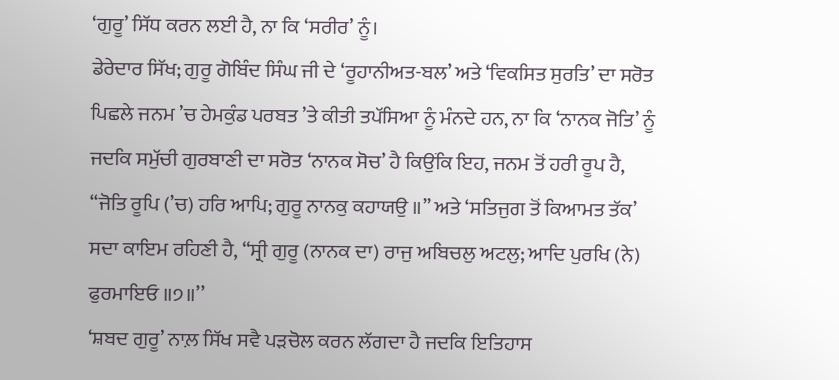‘ਗੁਰੂ’ ਸਿੱਧ ਕਰਨ ਲਈ ਹੈ, ਨਾ ਕਿ ‘ਸਰੀਰ’ ਨੂੰ।
ਡੇਰੇਦਾਰ ਸਿੱਖ; ਗੁਰੂ ਗੋਬਿੰਦ ਸਿੰਘ ਜੀ ਦੇ ‘ਰੂਹਾਨੀਅਤ-ਬਲ’ ਅਤੇ ‘ਵਿਕਸਿਤ ਸੁਰਤਿ’ ਦਾ ਸਰੋਤ ਪਿਛਲੇ ਜਨਮ ’ਚ ਹੇਮਕੁੰਡ ਪਰਬਤ ’ਤੇ ਕੀਤੀ ਤਪੱਸਿਆ ਨੂੰ ਮੰਨਦੇ ਹਨ, ਨਾ ਕਿ ‘ਨਾਨਕ ਜੋਤਿ’ ਨੂੰ ਜਦਕਿ ਸਮੁੱਚੀ ਗੁਰਬਾਣੀ ਦਾ ਸਰੋਤ ‘ਨਾਨਕ ਸੋਚ’ ਹੈ ਕਿਉਂਕਿ ਇਹ, ਜਨਮ ਤੋਂ ਹਰੀ ਰੂਪ ਹੈ, ‘‘ਜੋਤਿ ਰੂਪਿ (’ਚ) ਹਰਿ ਆਪਿ; ਗੁਰੂ ਨਾਨਕੁ ਕਹਾਯਉ ॥’’ ਅਤੇ ‘ਸਤਿਜੁਗ ਤੋਂ ਕਿਆਮਤ ਤੱਕ’ ਸਦਾ ਕਾਇਮ ਰਹਿਣੀ ਹੈ, ‘‘ਸ੍ਰੀ ਗੁਰੂ (ਨਾਨਕ ਦਾ) ਰਾਜੁ ਅਬਿਚਲੁ ਅਟਲੁ; ਆਦਿ ਪੁਰਖਿ (ਨੇ) ਫੁਰਮਾਇਓ ॥੭॥’’
‘ਸ਼ਬਦ ਗੁਰੂ’ ਨਾਲ਼ ਸਿੱਖ ਸਵੈ ਪੜਚੋਲ ਕਰਨ ਲੱਗਦਾ ਹੈ ਜਦਕਿ ਇਤਿਹਾਸ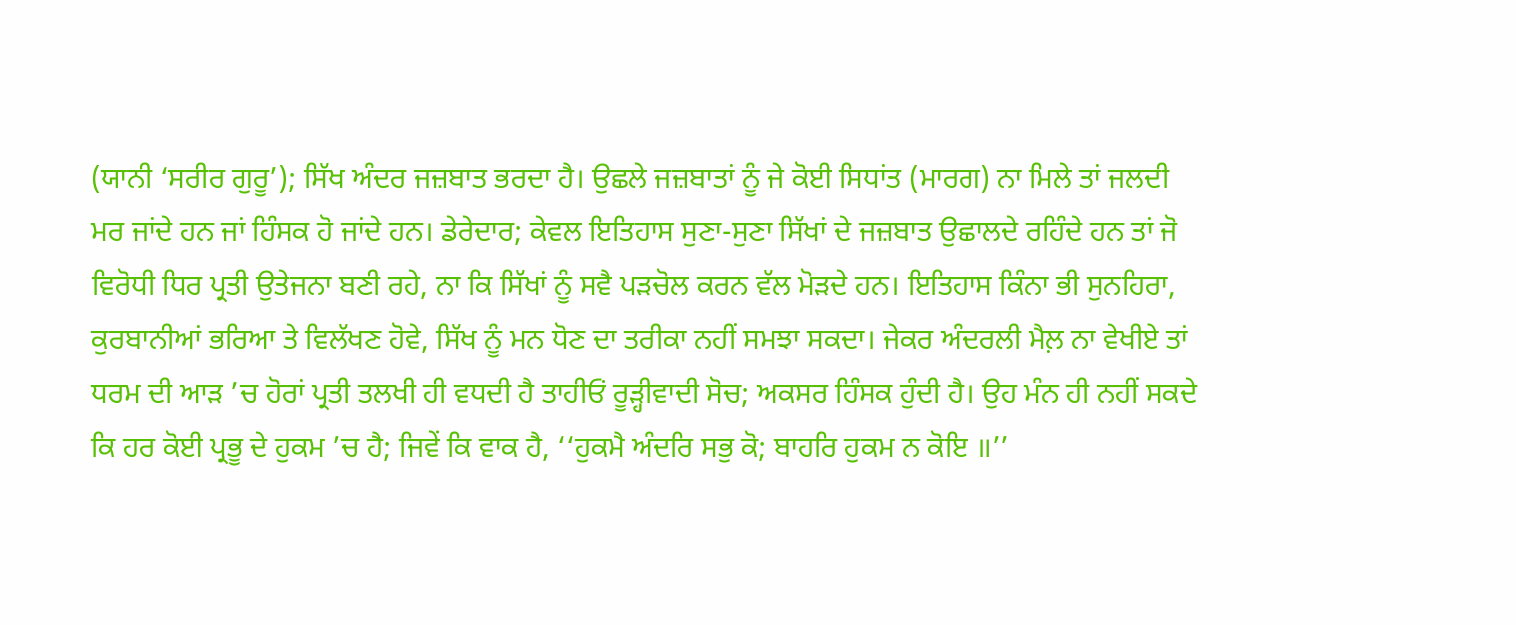(ਯਾਨੀ ‘ਸਰੀਰ ਗੁਰੂ’); ਸਿੱਖ ਅੰਦਰ ਜਜ਼ਬਾਤ ਭਰਦਾ ਹੈ। ਉਛਲੇ ਜਜ਼ਬਾਤਾਂ ਨੂੰ ਜੇ ਕੋਈ ਸਿਧਾਂਤ (ਮਾਰਗ) ਨਾ ਮਿਲੇ ਤਾਂ ਜਲਦੀ ਮਰ ਜਾਂਦੇ ਹਨ ਜਾਂ ਹਿੰਸਕ ਹੋ ਜਾਂਦੇ ਹਨ। ਡੇਰੇਦਾਰ; ਕੇਵਲ ਇਤਿਹਾਸ ਸੁਣਾ-ਸੁਣਾ ਸਿੱਖਾਂ ਦੇ ਜਜ਼ਬਾਤ ਉਛਾਲਦੇ ਰਹਿੰਦੇ ਹਨ ਤਾਂ ਜੋ ਵਿਰੋਧੀ ਧਿਰ ਪ੍ਰਤੀ ਉਤੇਜਨਾ ਬਣੀ ਰਹੇ, ਨਾ ਕਿ ਸਿੱਖਾਂ ਨੂੰ ਸਵੈ ਪੜਚੋਲ ਕਰਨ ਵੱਲ ਮੋੜਦੇ ਹਨ। ਇਤਿਹਾਸ ਕਿੰਨਾ ਭੀ ਸੁਨਹਿਰਾ, ਕੁਰਬਾਨੀਆਂ ਭਰਿਆ ਤੇ ਵਿਲੱਖਣ ਹੋਵੇ, ਸਿੱਖ ਨੂੰ ਮਨ ਧੋਣ ਦਾ ਤਰੀਕਾ ਨਹੀਂ ਸਮਝਾ ਸਕਦਾ। ਜੇਕਰ ਅੰਦਰਲੀ ਮੈਲ਼ ਨਾ ਵੇਖੀਏ ਤਾਂ ਧਰਮ ਦੀ ਆੜ ’ਚ ਹੋਰਾਂ ਪ੍ਰਤੀ ਤਲਖੀ ਹੀ ਵਧਦੀ ਹੈ ਤਾਹੀਓਂ ਰੂੜ੍ਹੀਵਾਦੀ ਸੋਚ; ਅਕਸਰ ਹਿੰਸਕ ਹੁੰਦੀ ਹੈ। ਉਹ ਮੰਨ ਹੀ ਨਹੀਂ ਸਕਦੇ ਕਿ ਹਰ ਕੋਈ ਪ੍ਰਭੂ ਦੇ ਹੁਕਮ ’ਚ ਹੈ; ਜਿਵੇਂ ਕਿ ਵਾਕ ਹੈ, ‘‘ਹੁਕਮੈ ਅੰਦਰਿ ਸਭੁ ਕੋ; ਬਾਹਰਿ ਹੁਕਮ ਨ ਕੋਇ ॥’’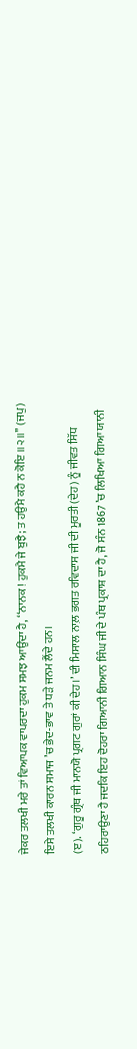ਜੇਕਰ ਤਲਖੀ ਮਰੇ ਤਾਂ ਵਿਆਪਕ ਵਾਪਰਦਾ ਹੁਕਮ ਸਮਝ ਆਉਂਦਾ ਹੈ, ‘‘ਨਾਨਕ ! ਹੁਕਮੈ ਜੇ ਬੁਝੈ; ਤ ਹਉਮੈ ਕਹੈ ਨ ਕੋਇ ॥੨॥’’ (ਜਪੁ) ਇਸੇ ਤਲਖੀ ਕਾਰਨ ਸਮਾਜ ’ਚ ਭੇਦ-ਭਾਵ ਤੇ ਧੜੇ ਜਨਮ ਲੈਂਦੇ ਹਨ।
(ੲ). ‘ਗੁਰੂ ਗ੍ਰੰਥ ਜੀ ਮਾਨਯੋ ਪ੍ਰਗਟ ਗੁਰਾਂ ਕੀ ਦੇਹ।’ ਦੀ ਮਿਸਾਲ ਨਾਲ਼ ਭਗਤ ਰਵਿਦਾਸ ਜੀ ਦੀ ਮੂਰਤੀ (ਦੇਹ) ਨੂੰ ਜੀਵਤ ਸਿੱਧ ਠਹਿਰਾਉਣਾ ਹੈ ਜਦਕਿ ਇਹ ਦੋਹਰਾ ਗਿਆਨੀ ਗਿਆਨ ਸਿੰਘ ਜੀ ਦੇ ਪੰਥ ਪ੍ਰਕਾਸ਼ ਦਾ ਹੈ, ਜੋ ਸੰਨ 1867 ’ਚ ਲਿਖਿਆ ਗਿਆ ਯਾਨੀ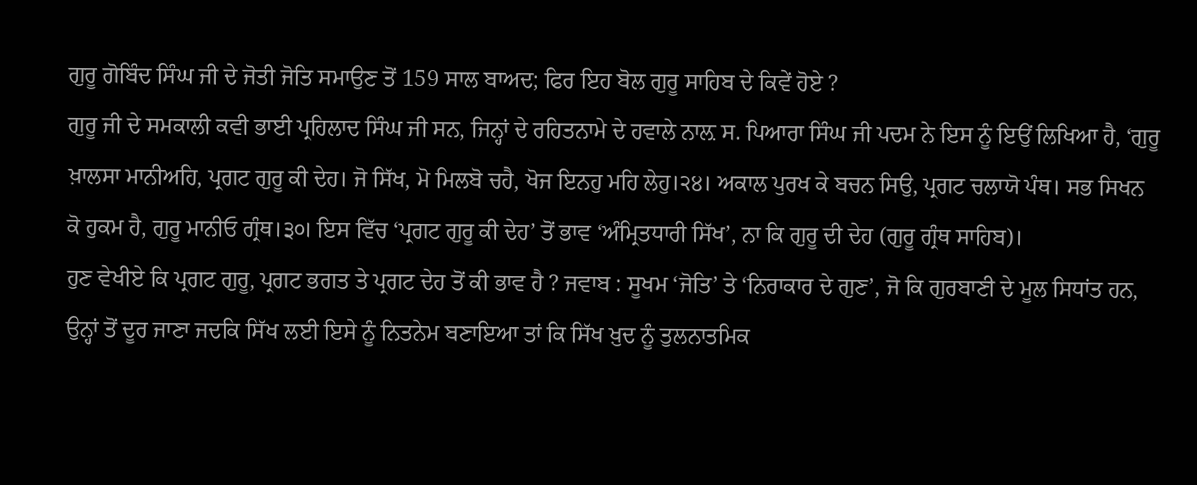ਗੁਰੂ ਗੋਬਿੰਦ ਸਿੰਘ ਜੀ ਦੇ ਜੋਤੀ ਜੋਤਿ ਸਮਾਉਣ ਤੋਂ 159 ਸਾਲ ਬਾਅਦ; ਫਿਰ ਇਹ ਬੋਲ ਗੁਰੂ ਸਾਹਿਬ ਦੇ ਕਿਵੇਂ ਹੋਏ ?
ਗੁਰੂ ਜੀ ਦੇ ਸਮਕਾਲੀ ਕਵੀ ਭਾਈ ਪ੍ਰਹਿਲਾਦ ਸਿੰਘ ਜੀ ਸਨ, ਜਿਨ੍ਹਾਂ ਦੇ ਰਹਿਤਨਾਮੇ ਦੇ ਹਵਾਲੇ ਨਾਲ਼ ਸ. ਪਿਆਰਾ ਸਿੰਘ ਜੀ ਪਦਮ ਨੇ ਇਸ ਨੂੰ ਇਉਂ ਲਿਖਿਆ ਹੈ, ‘ਗੁਰੂ ਖ਼ਾਲਸਾ ਮਾਨੀਅਹਿ, ਪ੍ਰਗਟ ਗੁਰੂ ਕੀ ਦੇਹ। ਜੋ ਸਿੱਖ, ਮੋ ਮਿਲਬੋ ਚਹੈ, ਖੋਜ ਇਨਹੁ ਮਹਿ ਲੇਹੁ।੨੪। ਅਕਾਲ ਪੁਰਖ ਕੇ ਬਚਨ ਸਿਉ, ਪ੍ਰਗਟ ਚਲਾਯੋ ਪੰਥ। ਸਭ ਸਿਖਨ ਕੋ ਹੁਕਮ ਹੈ, ਗੁਰੂ ਮਾਨੀਓ ਗ੍ਰੰਥ।੩੦। ਇਸ ਵਿੱਚ ‘ਪ੍ਰਗਟ ਗੁਰੂ ਕੀ ਦੇਹ’ ਤੋਂ ਭਾਵ ‘ਅੰਮ੍ਰਿਤਧਾਰੀ ਸਿੱਖ’, ਨਾ ਕਿ ਗੁਰੂ ਦੀ ਦੇਹ (ਗੁਰੂ ਗ੍ਰੰਥ ਸਾਹਿਬ)।
ਹੁਣ ਵੇਖੀਏ ਕਿ ਪ੍ਰਗਟ ਗੁਰੂ, ਪ੍ਰਗਟ ਭਗਤ ਤੇ ਪ੍ਰਗਟ ਦੇਹ ਤੋਂ ਕੀ ਭਾਵ ਹੈ ? ਜਵਾਬ : ਸੂਖਮ ‘ਜੋਤਿ’ ਤੇ ‘ਨਿਰਾਕਾਰ ਦੇ ਗੁਣ’, ਜੋ ਕਿ ਗੁਰਬਾਣੀ ਦੇ ਮੂਲ ਸਿਧਾਂਤ ਹਨ, ਉਨ੍ਹਾਂ ਤੋਂ ਦੂਰ ਜਾਣਾ ਜਦਕਿ ਸਿੱਖ ਲਈ ਇਸੇ ਨੂੰ ਨਿਤਨੇਮ ਬਣਾਇਆ ਤਾਂ ਕਿ ਸਿੱਖ ਖ਼ੁਦ ਨੂੰ ਤੁਲਨਾਤਮਿਕ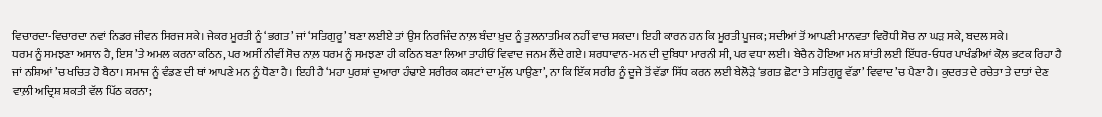ਵਿਚਾਰਦਾ-ਵਿਚਾਰਦਾ ਨਵਾਂ ਨਿਡਰ ਜੀਵਨ ਸਿਰਜ ਸਕੇ। ਜੇਕਰ ਮੂਰਤੀ ਨੂੰ ‘ਭਗਤ’ ਜਾਂ ‘ਸਤਿਗੁਰੂ’ ਬਣਾ ਲਈਏ ਤਾਂ ਉਸ ਨਿਰਜਿੰਦ ਨਾਲ਼ ਬੰਦਾ ਖ਼ੁਦ ਨੂੰ ਤੁਲਨਾਤਮਿਕ ਨਹੀਂ ਵਾਚ ਸਕਦਾ। ਇਹੀ ਕਾਰਨ ਹਨ ਕਿ ਮੂਰਤੀ ਪੂਜਕ; ਸਦੀਆਂ ਤੋਂ ਆਪਣੀ ਮਾਨਵਤਾ ਵਿਰੋਧੀ ਸੋਚ ਨਾ ਘੜ ਸਕੇ, ਬਦਲ ਸਕੇ।
ਧਰਮ ਨੂੰ ਸਮਝਣਾ ਅਸਾਨ ਹੈ, ਇਸ ’ਤੇ ਅਮਲ ਕਰਨਾ ਕਠਿਨ, ਪਰ ਅਸੀਂ ਨੀਵੀਂ ਸੋਚ ਨਾਲ਼ ਧਰਮ ਨੂੰ ਸਮਝਣਾ ਹੀ ਕਠਿਨ ਬਣਾ ਲਿਆ ਤਾਹੀਓਂ ਵਿਵਾਦ ਜਨਮ ਲੈਂਦੇ ਗਏ। ਸ਼ਰਧਾਵਾਨ-ਮਨ ਦੀ ਦੁਬਿਧਾ ਮਾਰਨੀ ਸੀ, ਪਰ ਵਧਾ ਲਈ। ਬੇਚੈਨ ਹੋਇਆ ਮਨ ਸ਼ਾਂਤੀ ਲਈ ਇੱਧਰ-ਓਧਰ ਪਾਖੰਡੀਆਂ ਕੋਲ਼ ਭਟਕ ਰਿਹਾ ਹੈ ਜਾਂ ਨਸ਼ਿਆਂ ’ਚ ਖਚਿਤ ਹੋ ਬੈਠਾ। ਸਮਾਜ ਨੂੰ ਵੰਡਣ ਦੀ ਥਾਂ ਆਪਣੇ ਮਨ ਨੂੰ ਧੋਣਾ ਹੈ। ਇਹੀ ਹੈ ‘ਮਹਾ ਪੁਰਸ਼ਾਂ ਦੁਆਰਾ ਹੰਢਾਏ ਸਰੀਰਕ ਕਸ਼ਟਾਂ ਦਾ ਮੁੱਲ ਪਾਉਣਾ’, ਨਾ ਕਿ ਇੱਕ ਸਰੀਰ ਨੂੰ ਦੂਜੇ ਤੋਂ ਵੱਡਾ ਸਿੱਧ ਕਰਨ ਲਈ ਬੇਲੋੜੇ ‘ਭਗਤ ਛੋਟਾ ਤੇ ਸਤਿਗੁਰੂ ਵੱਡਾ’ ਵਿਵਾਦ ’ਚ ਪੈਣਾ ਹੈ। ਕੁਦਰਤ ਦੇ ਰਚੇਤਾ ਤੇ ਦਾਤਾਂ ਦੇਣ ਵਾਲ਼ੀ ਅਦ੍ਰਿਸ਼ ਸ਼ਕਤੀ ਵੱਲ ਪਿੱਠ ਕਰਨਾ;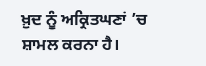ਖ਼ੁਦ ਨੂੰ ਅਕ੍ਰਿਤਘਣਾਂ ’ਚ ਸ਼ਾਮਲ ਕਰਨਾ ਹੈ।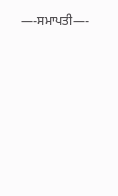—-ਸਮਾਪਤੀ—-